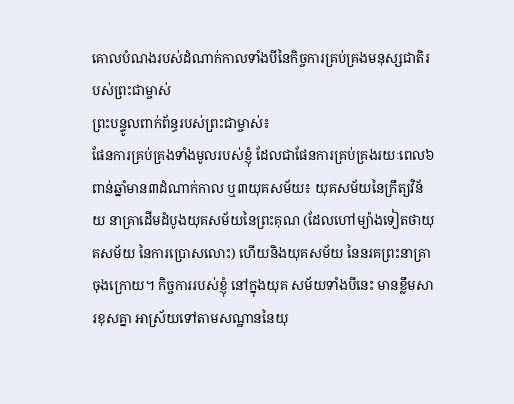គោលបំណងរបស់ដំណាក់កាលទាំងបីនៃកិច្ចការគ្រប់គ្រងមនុស្សជាតិរបស់ព្រះជាម្ចាស់
ព្រះបន្ទូលពាក់ព័ន្ធរបស់ព្រះជាម្ចាស់៖
ផែនការគ្រប់គ្រងទាំងមូលរបស់ខ្ញុំ ដែលជាផែនការគ្រប់គ្រងរយៈពេល៦ពាន់ឆ្នាំមាន៣ដំណាក់កាល ឬ៣យុគសម័យ៖ យុគសម័យនៃក្រឹត្យវិន័យ នាគ្រាដើមដំបូងយុគសម័យនៃព្រះគុណ (ដែលហៅម្យ៉ាងទៀតថាយុគសម័យ នៃការប្រោសលោះ) ហើយនិងយុគសម័យ នៃនរគព្រះនាគ្រាចុងក្រោយ។ កិច្ចការរបស់ខ្ញុំ នៅក្នុងយុគ សម័យទាំងបីនេះ មានខ្លឹមសារខុសគ្នា អាស្រ័យទៅតាមសណ្ឋាននៃយុ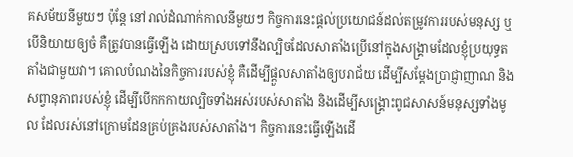គសម័យនីមួយៗ ប៉ុន្តែ នៅរាល់ដំណាក់កាលនីមួយៗ កិច្ចការនេះផ្ដល់ប្រយោជន៍ដល់តម្រូវការរបស់មនុស្ស ឬបើនិយាយឲ្យចំ គឺត្រូវបានធ្វើឡើង ដោយស្របទៅនឹងល្បិចដែលសាតាំងប្រើនៅក្នុងសង្គ្រាមដែលខ្ញុំប្រយុទ្ធតតាំងជាមួយវា។ គោលបំណងនៃកិច្ចការរបស់ខ្ញុំ គឺដើម្បីផ្ដួលសាតាំងឲ្យបរាជ័យ ដើម្បីសម្ដែងប្រាជ្ញាញាណ និងសព្វានុភាពរបស់ខ្ញុំ ដើម្បីបើកកកាយល្បិចទាំងអស់របស់សាតាំង និងដើម្បីសង្គ្រោះពូជសាសន៍មនុស្សទាំងមូល ដែលរស់នៅក្រោមដែនគ្រប់គ្រងរបស់សាតាំង។ កិច្ចការនេះធ្វើឡើងដើ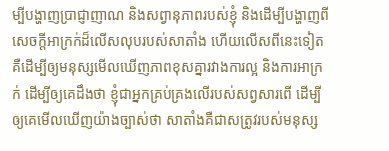ម្បីបង្ហាញប្រាជ្ញាញាណ និងសព្វានុភាពរបស់ខ្ញុំ និងដើម្បីបង្ហាញពីសេចក្ដីអាក្រក់ដ៏លើសលុបរបស់សាតាំង ហើយលើសពីនេះទៀត គឺដើម្បីឲ្យមនុស្សមើលឃើញភាពខុសគ្នារវាងការល្អ និងការអាក្រក់ ដើម្បីឲ្យគេដឹងថា ខ្ញុំជាអ្នកគ្រប់គ្រងលើរបស់សព្វសារពើ ដើម្បីឲ្យគេមើលឃើញយ៉ាងច្បាស់ថា សាតាំងគឺជាសត្រូវរបស់មនុស្ស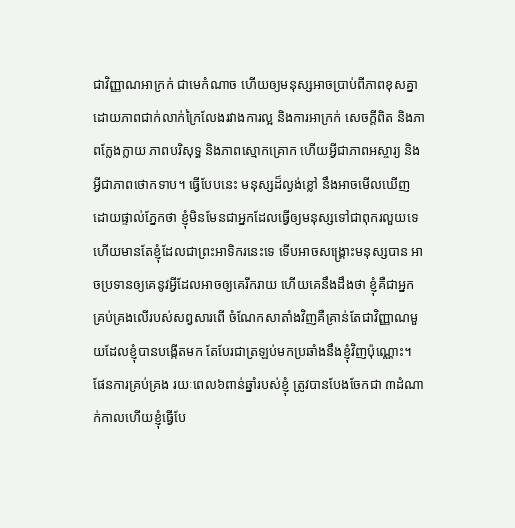ជាវិញ្ញាណអាក្រក់ ជាមេកំណាច ហើយឲ្យមនុស្សអាចប្រាប់ពីភាពខុសគ្នាដោយភាពជាក់លាក់ក្រៃលែងរវាងការល្អ និងការអាក្រក់ សេចក្ដីពិត និងភាពក្លែងក្លាយ ភាពបរិសុទ្ធ និងភាពស្មោកគ្រោក ហើយអ្វីជាភាពអស្ចារ្យ និងអ្វីជាភាពថោកទាប។ ធ្វើបែបនេះ មនុស្សដ៏ល្ងង់ខ្លៅ នឹងអាចមើលឃើញដោយផ្ទាល់ភ្នែកថា ខ្ញុំមិនមែនជាអ្នកដែលធ្វើឲ្យមនុស្សទៅជាពុករលួយទេ ហើយមានតែខ្ញុំដែលជាព្រះអាទិករនេះទេ ទើបអាចសង្គ្រោះមនុស្សបាន អាចប្រទានឲ្យគេនូវអ្វីដែលអាចឲ្យគេរីករាយ ហើយគេនឹងដឹងថា ខ្ញុំគឺជាអ្នកគ្រប់គ្រងលើរបស់សព្វសារពើ ចំណែកសាតាំងវិញគឺគ្រាន់តែជាវិញ្ញាណមួយដែលខ្ញុំបានបង្កើតមក តែបែរជាត្រឡប់មកប្រឆាំងនឹងខ្ញុំវិញប៉ុណ្ណោះ។ ផែនការគ្រប់គ្រង រយៈពេល៦ពាន់ឆ្នាំរបស់ខ្ញុំ ត្រូវបានបែងចែកជា ៣ដំណាក់កាលហើយខ្ញុំធ្វើបែ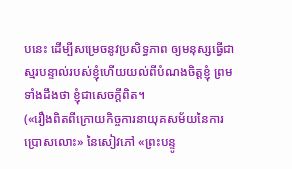បនេះ ដើម្បីសម្រេចនូវប្រសិទ្ធភាព ឲ្យមនុស្សធ្វើជាស្មរបន្ទាល់របស់ខ្ញុំហើយយល់ពីបំណងចិត្តខ្ញុំ ព្រមទាំងដឹងថា ខ្ញុំជាសេចក្ដីពិត។
(«រឿងពិតពីក្រោយកិច្ចការនាយុគសម័យនៃការប្រោសលោះ» នៃសៀវភៅ «ព្រះបន្ទូ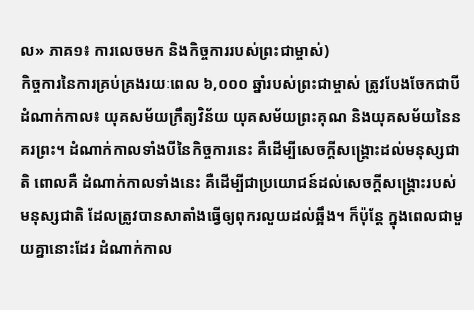ល» ភាគ១៖ ការលេចមក និងកិច្ចការរបស់ព្រះជាម្ចាស់)
កិច្ចការនៃការគ្រប់គ្រងរយៈពេល ៦,០០០ ឆ្នាំរបស់ព្រះជាម្ចាស់ ត្រូវបែងចែកជាបីដំណាក់កាល៖ យុគសម័យក្រឹត្យវិន័យ យុគសម័យព្រះគុណ និងយុគសម័យនៃនគរព្រះ។ ដំណាក់កាលទាំងបីនៃកិច្ចការនេះ គឺដើម្បីសេចក្ដីសង្គ្រោះដល់មនុស្សជាតិ ពោលគឺ ដំណាក់កាលទាំងនេះ គឺដើម្បីជាប្រយោជន៍ដល់សេចក្ដីសង្គ្រោះរបស់មនុស្សជាតិ ដែលត្រូវបានសាតាំងធ្វើឲ្យពុករលួយដល់ឆ្អឹង។ ក៏ប៉ុន្តែ ក្នុងពេលជាមួយគ្នានោះដែរ ដំណាក់កាល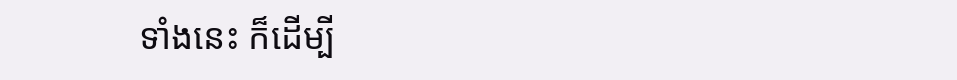ទាំងនេះ ក៏ដើម្បី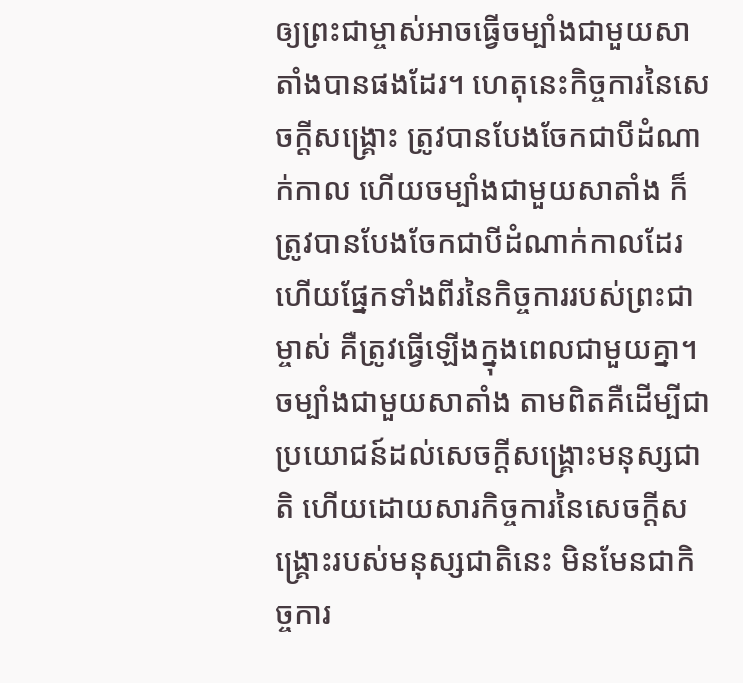ឲ្យព្រះជាម្ចាស់អាចធ្វើចម្បាំងជាមួយសាតាំងបានផងដែរ។ ហេតុនេះកិច្ចការនៃសេចក្ដីសង្គ្រោះ ត្រូវបានបែងចែកជាបីដំណាក់កាល ហើយចម្បាំងជាមួយសាតាំង ក៏ត្រូវបានបែងចែកជាបីដំណាក់កាលដែរ ហើយផ្នែកទាំងពីរនៃកិច្ចការរបស់ព្រះជាម្ចាស់ គឺត្រូវធ្វើឡើងក្នុងពេលជាមួយគ្នា។ ចម្បាំងជាមួយសាតាំង តាមពិតគឺដើម្បីជាប្រយោជន៍ដល់សេចក្ដីសង្គ្រោះមនុស្សជាតិ ហើយដោយសារកិច្ចការនៃសេចក្ដីសង្គ្រោះរបស់មនុស្សជាតិនេះ មិនមែនជាកិច្ចការ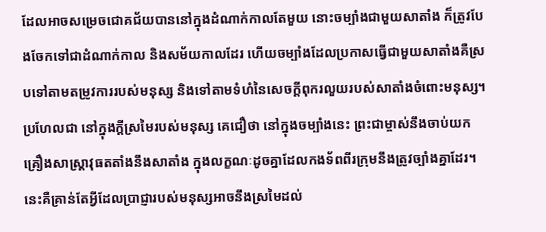ដែលអាចសម្រេចជោគជ័យបាននៅក្នុងដំណាក់កាលតែមួយ នោះចម្បាំងជាមួយសាតាំង ក៏ត្រូវបែងចែកទៅជាដំណាក់កាល និងសម័យកាលដែរ ហើយចម្បាំងដែលប្រកាសធ្វើជាមួយសាតាំងគឺស្របទៅតាមតម្រូវការរបស់មនុស្ស និងទៅតាមទំហំនៃសេចក្ដីពុករលួយរបស់សាតាំងចំពោះមនុស្ស។ ប្រហែលជា នៅក្នុងក្ដីស្រមៃរបស់មនុស្ស គេជឿថា នៅក្នុងចម្បាំងនេះ ព្រះជាម្ចាស់នឹងចាប់យកគ្រឿងសាស្រ្តាវុធតតាំងនឹងសាតាំង ក្នុងលក្ខណៈដូចគ្នាដែលកងទ័ពពីរក្រុមនឹងត្រូវច្បាំងគ្នាដែរ។ នេះគឺគ្រាន់តែអ្វីដែលប្រាជ្ញារបស់មនុស្សអាចនឹងស្រមៃដល់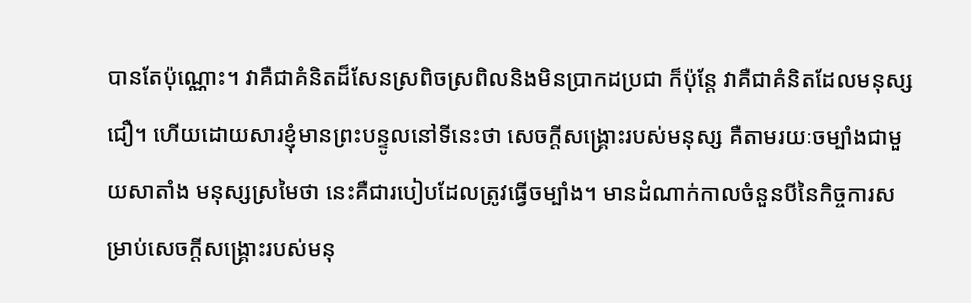បានតែប៉ុណ្ណោះ។ វាគឺជាគំនិតដ៏សែនស្រពិចស្រពិលនិងមិនប្រាកដប្រជា ក៏ប៉ុន្តែ វាគឺជាគំនិតដែលមនុស្សជឿ។ ហើយដោយសារខ្ញុំមានព្រះបន្ទូលនៅទីនេះថា សេចក្ដីសង្គ្រោះរបស់មនុស្ស គឺតាមរយៈចម្បាំងជាមួយសាតាំង មនុស្សស្រមៃថា នេះគឺជារបៀបដែលត្រូវធ្វើចម្បាំង។ មានដំណាក់កាលចំនួនបីនៃកិច្ចការសម្រាប់សេចក្ដីសង្គ្រោះរបស់មនុ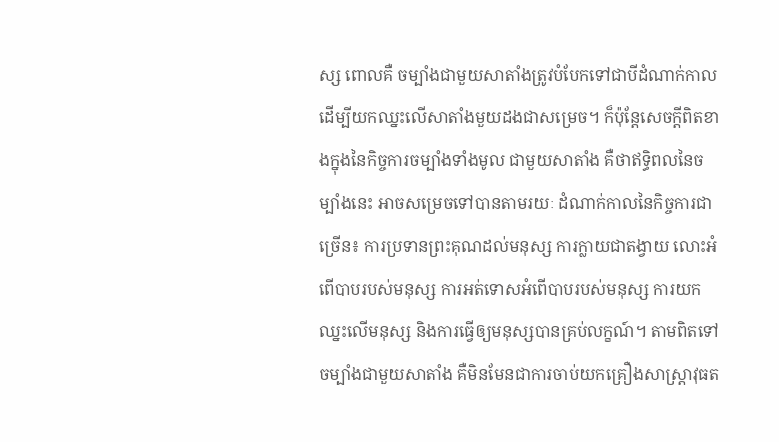ស្ស ពោលគឺ ចម្បាំងជាមួយសាតាំងត្រូវបំបែកទៅជាបីដំណាក់កាល ដើម្បីយកឈ្នះលើសាតាំងមួយដងជាសម្រេច។ ក៏ប៉ុន្តែសេចក្ដីពិតខាងក្នុងនៃកិច្ចការចម្បាំងទាំងមូល ជាមួយសាតាំង គឺថាឥទ្ធិពលនៃចម្បាំងនេះ អាចសម្រេចទៅបានតាមរយៈ ដំណាក់កាលនៃកិច្ចការជាច្រើន៖ ការប្រទានព្រះគុណដល់មនុស្ស ការក្លាយជាតង្វាយ លោះអំពើបាបរបស់មនុស្ស ការអត់ទោសអំពើបាបរបស់មនុស្ស ការយកឈ្នះលើមនុស្ស និងការធ្វើឲ្យមនុស្សបានគ្រប់លក្ខណ៍។ តាមពិតទៅ ចម្បាំងជាមួយសាតាំង គឺមិនមែនជាការចាប់យកគ្រឿងសាស្រ្តាវុធត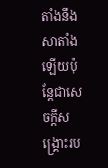តាំងនឹងសាតាំងឡើយប៉ុន្តែជាសេចក្ដីសង្រ្គោះរប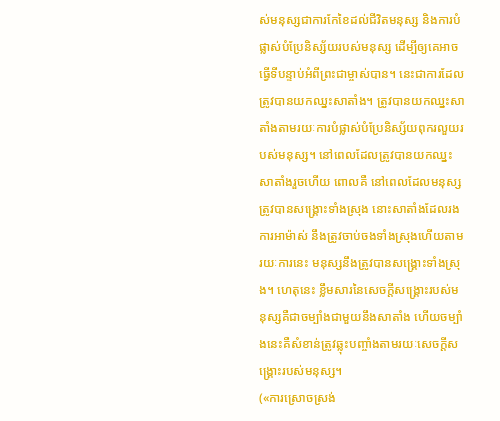ស់មនុស្សជាការកែខៃដល់ជីវិតមនុស្ស និងការបំផ្លាស់បំប្រែនិស្ស័យរបស់មនុស្ស ដើម្បីឲ្យគេអាចធ្វើទីបន្ទាប់អំពីព្រះជាម្ចាស់បាន។ នេះជាការដែលត្រូវបានយកឈ្នះសាតាំង។ ត្រូវបានយកឈ្នះសាតាំងតាមរយៈការបំផ្លាស់បំប្រែនិស្ស័យពុករលួយរបស់មនុស្ស។ នៅពេលដែលត្រូវបានយកឈ្នះសាតាំងរួចហើយ ពោលគឺ នៅពេលដែលមនុស្សត្រូវបានសង្គ្រោះទាំងស្រុង នោះសាតាំងដែលរងការអាម៉ាស់ នឹងត្រូវចាប់ចងទាំងស្រុងហើយតាមរយៈការនេះ មនុស្សនឹងត្រូវបានសង្គ្រោះទាំងស្រុង។ ហេតុនេះ ខ្លឹមសារនៃសេចក្ដីសង្គ្រោះរបស់មនុស្សគឺជាចម្បាំងជាមួយនឹងសាតាំង ហើយចម្បាំងនេះគឺសំខាន់ត្រូវឆ្លុះបញ្ចាំងតាមរយៈសេចក្ដីសង្គ្រោះរបស់មនុស្ស។
(«ការស្រោចស្រង់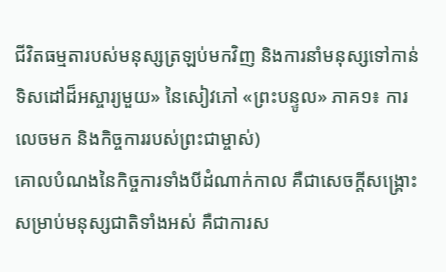ជីវិតធម្មតារបស់មនុស្សត្រឡប់មកវិញ និងការនាំមនុស្សទៅកាន់ទិសដៅដ៏អស្ចារ្យមួយ» នៃសៀវភៅ «ព្រះបន្ទូល» ភាគ១៖ ការលេចមក និងកិច្ចការរបស់ព្រះជាម្ចាស់)
គោលបំណងនៃកិច្ចការទាំងបីដំណាក់កាល គឺជាសេចក្ដីសង្គ្រោះសម្រាប់មនុស្សជាតិទាំងអស់ គឺជាការស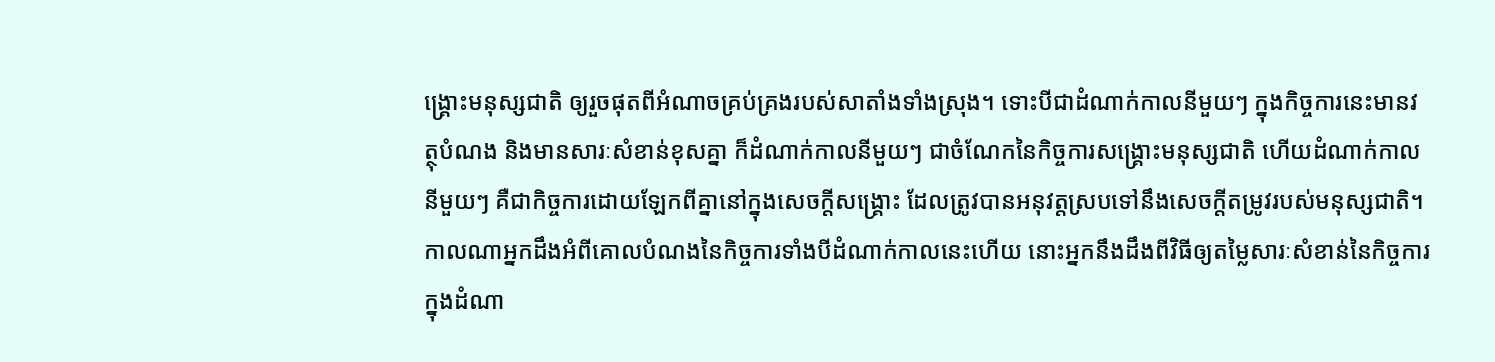ង្គ្រោះមនុស្សជាតិ ឲ្យរួចផុតពីអំណាចគ្រប់គ្រងរបស់សាតាំងទាំងស្រុង។ ទោះបីជាដំណាក់កាលនីមួយៗ ក្នុងកិច្ចការនេះមានវត្ថុបំណង និងមានសារៈសំខាន់ខុសគ្នា ក៏ដំណាក់កាលនីមួយៗ ជាចំណែកនៃកិច្ចការសង្គ្រោះមនុស្សជាតិ ហើយដំណាក់កាលនីមួយៗ គឺជាកិច្ចការដោយឡែកពីគ្នានៅក្នុងសេចក្ដីសង្គ្រោះ ដែលត្រូវបានអនុវត្តស្របទៅនឹងសេចក្ដីតម្រូវរបស់មនុស្សជាតិ។ កាលណាអ្នកដឹងអំពីគោលបំណងនៃកិច្ចការទាំងបីដំណាក់កាលនេះហើយ នោះអ្នកនឹងដឹងពីវិធីឲ្យតម្លៃសារៈសំខាន់នៃកិច្ចការក្នុងដំណា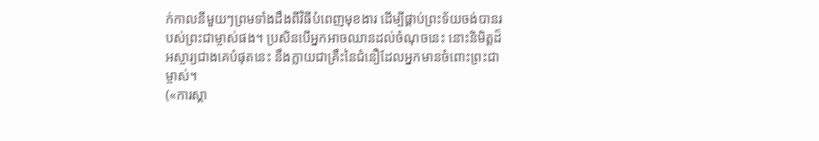ក់កាលនីមួយៗព្រមទាំងដឹងពីវិធីបំពេញមុខងារ ដើម្បីផ្គាប់ព្រះទ័យចង់បានរបស់ព្រះជាម្ចាស់ផង។ ប្រសិនបើអ្នកអាចឈានដល់ចំណុចនេះ នោះនិមិត្តដ៏អស្ចារ្យជាងគេបំផុតនេះ នឹងក្លាយជាគ្រឹះនៃជំនឿដែលអ្នកមានចំពោះព្រះជាម្ចាស់។
(«ការស្គា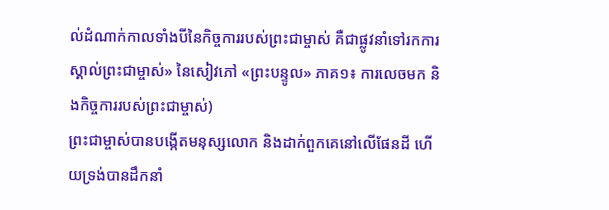ល់ដំណាក់កាលទាំងបីនៃកិច្ចការរបស់ព្រះជាម្ចាស់ គឺជាផ្លូវនាំទៅរកការស្គាល់ព្រះជាម្ចាស់» នៃសៀវភៅ «ព្រះបន្ទូល» ភាគ១៖ ការលេចមក និងកិច្ចការរបស់ព្រះជាម្ចាស់)
ព្រះជាម្ចាស់បានបង្កើតមនុស្សលោក និងដាក់ពួកគេនៅលើផែនដី ហើយទ្រង់បានដឹកនាំ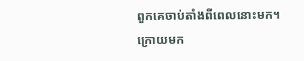ពួកគេចាប់តាំងពីពេលនោះមក។ ក្រោយមក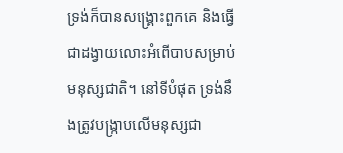ទ្រង់ក៏បានសង្គ្រោះពួកគេ និងធ្វើជាដង្វាយលោះអំពើបាបសម្រាប់មនុស្សជាតិ។ នៅទីបំផុត ទ្រង់នឹងត្រូវបង្ក្រាបលើមនុស្សជា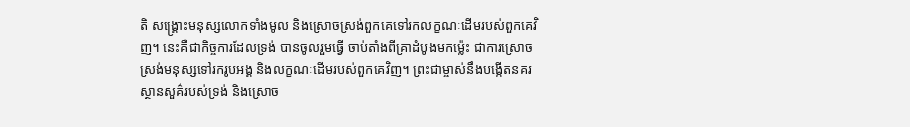តិ សង្គ្រោះមនុស្សលោកទាំងមូល និងស្រោចស្រង់ពួកគេទៅរកលក្ខណៈដើមរបស់ពួកគេវិញ។ នេះគឺជាកិច្ចការដែលទ្រង់ បានចូលរួមធ្វើ ចាប់តាំងពីគ្រាដំបូងមកម៉្លេះ ជាការស្រោចស្រង់មនុស្សទៅរករូបអង្គ និងលក្ខណៈដើមរបស់ពួកគេវិញ។ ព្រះជាម្ចាស់នឹងបង្កើតនគរស្ថានសួគ៌របស់ទ្រង់ និងស្រោច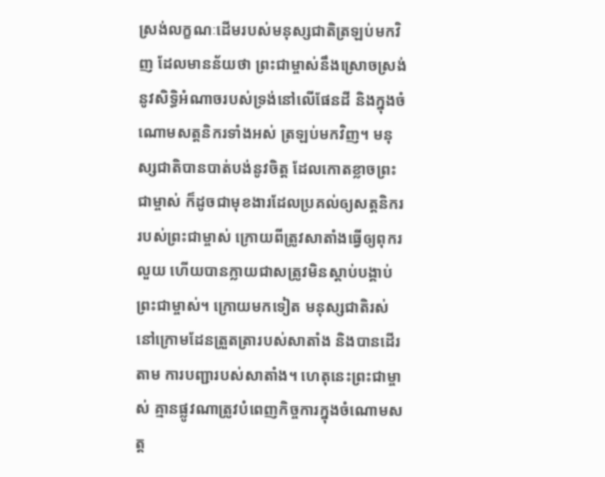ស្រង់លក្ខណៈដើមរបស់មនុស្សជាតិត្រឡប់មកវិញ ដែលមានន័យថា ព្រះជាម្ចាស់នឹងស្រោចស្រង់នូវសិទ្ធិអំណាចរបស់ទ្រង់នៅលើផែនដី និងក្នុងចំណោមសត្តនិករទាំងអស់ ត្រឡប់មកវិញ។ មនុស្សជាតិបានបាត់បង់នូវចិត្ត ដែលកោតខ្លាចព្រះជាម្ចាស់ ក៏ដូចជាមុខងារដែលប្រគល់ឲ្យសត្តនិកររបស់ព្រះជាម្ចាស់ ក្រោយពីត្រូវសាតាំងធ្វើឲ្យពុករលួយ ហើយបានក្លាយជាសត្រូវមិនស្ដាប់បង្គាប់ព្រះជាម្ចាស់។ ក្រោយមកទៀត មនុស្សជាតិរស់នៅក្រោមដែនត្រួតត្រារបស់សាតាំង និងបានដើរតាម ការបញ្ជារបស់សាតាំង។ ហេតុនេះព្រះជាម្ចាស់ គ្មានផ្លូវណាត្រូវបំពេញកិច្ចការក្នុងចំណោមសត្ត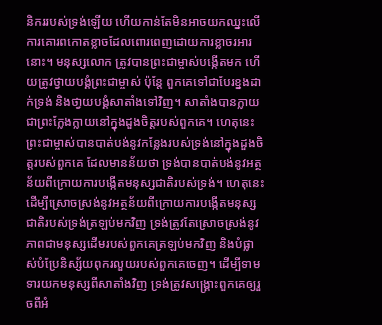និកររបស់ទ្រង់ឡើយ ហើយកាន់តែមិនអាចយកឈ្នះលើការគោរពកោតខ្លាចដែលពោរពេញដោយការខ្លាចរអារនោះ។ មនុស្សលោក ត្រូវបានព្រះជាម្ចាស់បង្កើតមក ហើយត្រូវថ្វាយបង្គំព្រះជាម្ចាស់ ប៉ុន្តែ ពួកគេទៅជាបែរខ្នងដាក់ទ្រង់ និងថា្វយបង្គំសាតាំងទៅវិញ។ សាតាំងបានក្លាយជាព្រះក្លែងក្លាយនៅក្នុងដួងចិត្តរបស់ពួកគេ។ ហេតុនេះ ព្រះជាម្ចាស់បានបាត់បង់នូវកន្លែងរបស់ទ្រង់នៅក្នុងដួងចិត្តរបស់ពួកគេ ដែលមានន័យថា ទ្រង់បានបាត់បង់នូវអត្ថន័យពីក្រោយការបង្កើតមនុស្សជាតិរបស់ទ្រង់។ ហេតុនេះ ដើម្បីស្រោចស្រង់នូវអត្ថន័យពីក្រោយការបង្កើតមនុស្សជាតិរបស់ទ្រង់ត្រឡប់មកវិញ ទ្រង់ត្រូវតែស្រោចស្រង់នូវភាពជាមនុស្សដើមរបស់ពួកគេត្រឡប់មកវិញ និងបំផ្លាស់បំប្រែនិស្ស័យពុករលួយរបស់ពួកគេចេញ។ ដើម្បីទាមទារយកមនុស្សពីសាតាំងវិញ ទ្រង់ត្រូវសង្គ្រោះពួកគេឲ្យរួចពីអំ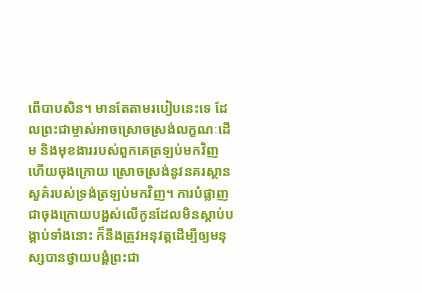ពើបាបសិន។ មានតែតាមរបៀបនេះទេ ដែលព្រះជាម្ចាស់អាចស្រោចស្រង់លក្ខណៈដើម និងមុខងាររបស់ពួកគេត្រឡប់មកវិញ ហើយចុងក្រោយ ស្រោចស្រង់នូវនគរស្ថានសួគ៌របស់ទ្រង់ត្រឡប់មកវិញ។ ការបំផ្លាញជាចុងក្រោយបង្អស់លើកូនដែលមិនស្ដាប់បង្គាប់ទាំងនោះ ក៏នឹងត្រូវអនុវត្តដើម្បីឲ្យមនុស្សបានថ្វាយបង្គំព្រះជា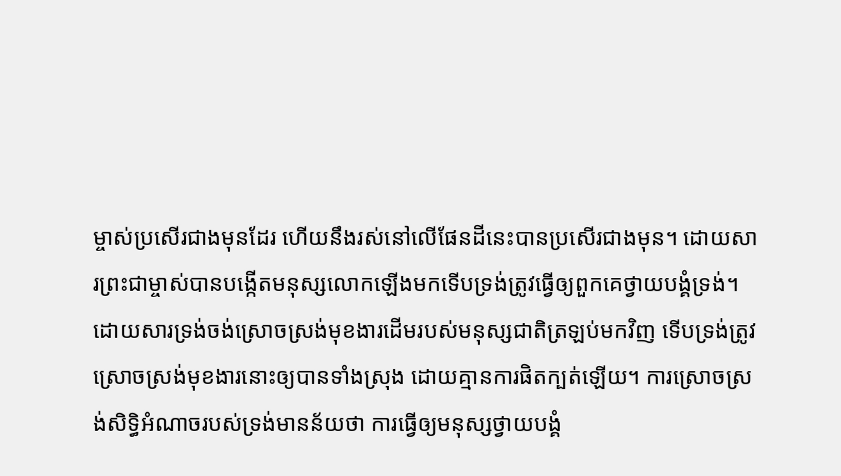ម្ចាស់ប្រសើរជាងមុនដែរ ហើយនឹងរស់នៅលើផែនដីនេះបានប្រសើរជាងមុន។ ដោយសារព្រះជាម្ចាស់បានបង្កើតមនុស្សលោកឡើងមកទើបទ្រង់ត្រូវធ្វើឲ្យពួកគេថ្វាយបង្គំទ្រង់។ ដោយសារទ្រង់ចង់ស្រោចស្រង់មុខងារដើមរបស់មនុស្សជាតិត្រឡប់មកវិញ ទើបទ្រង់ត្រូវស្រោចស្រង់មុខងារនោះឲ្យបានទាំងស្រុង ដោយគ្មានការផិតក្បត់ឡើយ។ ការស្រោចស្រង់សិទ្ធិអំណាចរបស់ទ្រង់មានន័យថា ការធ្វើឲ្យមនុស្សថ្វាយបង្គំ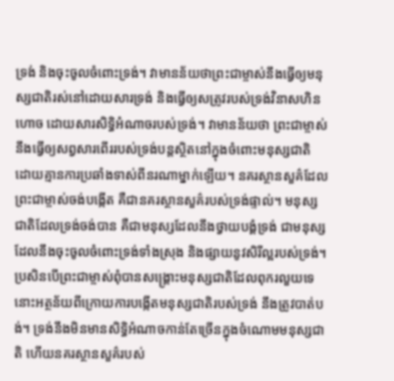ទ្រង់ និងចុះចូលចំពោះទ្រង់។ វាមានន័យថាព្រះជាម្ចាស់នឹងធ្វើឲ្យមនុស្សជាតិរស់នៅដោយសារទ្រង់ និងធ្វើឲ្យសត្រូវរបស់ទ្រង់វិនាសហិនហោច ដោយសារសិទ្ធិអំណាចរបស់ទ្រង់។ វាមានន័យថា ព្រះជាម្ចាស់នឹងធ្វើឲ្យសព្វសារពើររបស់ទ្រង់បន្តស្ថិតនៅក្នុងចំពោះមនុស្សជាតិ ដោយគ្មានការប្រឆាំងទាស់ពីនរណាម្នាក់ឡើយ។ នគរស្ថានសួគ៌ដែលព្រះជាម្ចាស់ចង់បង្កើត គឺជានគរស្ថានសួគ៌របស់ទ្រង់ផ្ទាល់។ មនុស្សជាតិដែលទ្រង់ចង់បាន គឺជាមនុស្សដែលនឹងថ្វាយបង្គំទ្រង់ ជាមនុស្សដែលនឹងចុះចូលចំពោះទ្រង់ទាំងស្រុង និងផ្សាយនូវសិរីល្អរបស់ទ្រង់។ ប្រសិនបើព្រះជាម្ចាស់ពុំបានសង្គ្រោះមនុស្សជាតិដែលពុករលួយទេ នោះអត្ថន័យពីក្រោយការបង្កើតមនុស្សជាតិរបស់ទ្រង់ នឹងត្រូវបាត់បង់។ ទ្រង់នឹងមិនមានសិទ្ធិអំណាចកាន់តែច្រើនក្នុងចំណោមមនុស្សជាតិ ហើយនគរស្ថានសួគ៌របស់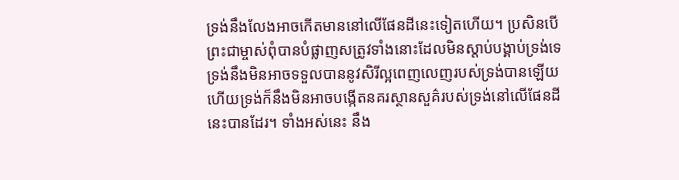ទ្រង់នឹងលែងអាចកើតមាននៅលើផែនដីនេះទៀតហើយ។ ប្រសិនបើព្រះជាម្ចាស់ពុំបានបំផ្លាញសត្រូវទាំងនោះដែលមិនស្ដាប់បង្គាប់ទ្រង់ទេ ទ្រង់នឹងមិនអាចទទួលបាននូវសិរីល្អពេញលេញរបស់ទ្រង់បានឡើយ ហើយទ្រង់ក៏នឹងមិនអាចបង្កើតនគរស្ថានសួគ៌របស់ទ្រង់នៅលើផែនដីនេះបានដែរ។ ទាំងអស់នេះ នឹង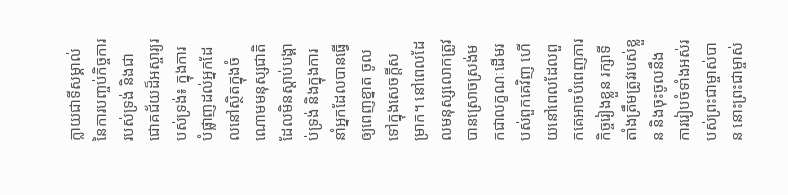ក្លាយជាទីសម្គាល់នៃការបញ្ចប់កិច្ចការរបស់ទ្រង់ និងជាជោគជ័យដ៏អស្ចារ្យរបស់ទ្រង់៖ ក្នុងការបំផ្លាញដល់អ្នកដែលនៅស្ថិតក្នុងចំណោមមនុស្សជាតិដែលមិនស្ដាប់បង្គាប់ទ្រង់ និងក្នុងការនាំអ្នកដែលបានធ្វើឲ្យពេញខ្នាត ចូលទៅក្នុងសេចក្ដីសម្រាក។ នៅពេលដែលមនុស្សលោកត្រូវបានស្រោចស្រង់មកជាលក្ខណៈដើមរបស់ពួកគេវិញ ហើយនៅពេលដែលពួកគេអាចបំពេញភារកិច្ចរៀងខ្លួន រក្សាទីតាំងត្រឹមត្រូវរបស់ខ្លួន និងចុះចូលនឹងការរៀបចំទាំងអស់របស់ព្រះជាម្ចាស់បាន នោះព្រះជាម្ចាស់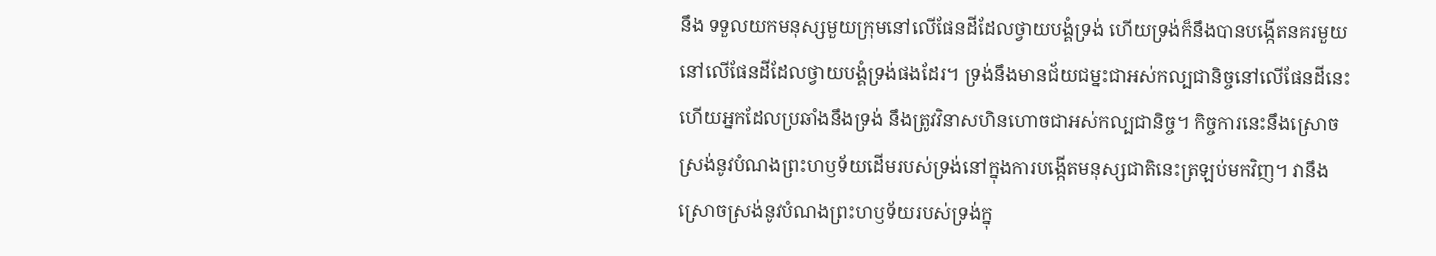នឹង ទទួលយកមនុស្សមួយក្រុមនៅលើផែនដីដែលថ្វាយបង្គំទ្រង់ ហើយទ្រង់ក៏នឹងបានបង្កើតនគរមួយនៅលើផែនដីដែលថ្វាយបង្គំទ្រង់ផងដែរ។ ទ្រង់នឹងមានជ័យជម្នះជាអស់កល្បជានិច្ចនៅលើផែនដីនេះ ហើយអ្នកដែលប្រឆាំងនឹងទ្រង់ នឹងត្រូវវិនាសហិនហោចជាអស់កល្បជានិច្ច។ កិច្ចការនេះនឹងស្រោចស្រង់នូវបំណងព្រះហឫទ័យដើមរបស់ទ្រង់នៅក្នុងការបង្កើតមនុស្សជាតិនេះត្រឡប់មកវិញ។ វានឹងស្រោចស្រង់នូវបំណងព្រះហឫទ័យរបស់ទ្រង់ក្នុ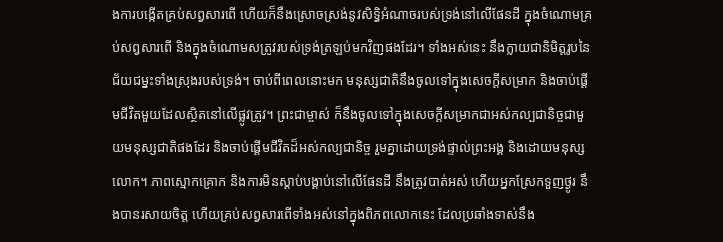ងការបង្កើតគ្រប់សព្វសារពើ ហើយក៏នឹងស្រោចស្រង់នូវសិទ្ធិអំណាចរបស់ទ្រង់នៅលើផែនដី ក្នុងចំណោមគ្រប់សព្វសារពើ និងក្នុងចំណោមសត្រូវរបស់ទ្រង់ត្រឡប់មកវិញផងដែរ។ ទាំងអស់នេះ នឹងក្លាយជានិមិត្តរូបនៃជ័យជម្នះទាំងស្រុងរបស់ទ្រង់។ ចាប់ពីពេលនោះមក មនុស្សជាតិនឹងចូលទៅក្នុងសេចក្ដីសម្រាក និងចាប់ផ្ដើមជីវិតមួយដែលស្ថិតនៅលើផ្លូវត្រូវ។ ព្រះជាម្ចាស់ ក៏នឹងចូលទៅក្នុងសេចក្ដីសម្រាកជាអស់កល្បជានិច្ចជាមួយមនុស្សជាតិផងដែរ និងចាប់ផ្ដើមជីវិតដ៏អស់កល្បជានិច្ច រួមគ្នាដោយទ្រង់ផ្ទាល់ព្រះអង្គ និងដោយមនុស្សលោក។ ភាពស្មោកគ្រោក និងការមិនស្ដាប់បង្គាប់នៅលើផែនដី នឹងត្រូវបាត់អស់ ហើយអ្នកស្រែកទួញថ្ងូរ នឹងបានរសាយចិត្ត ហើយគ្រប់សព្វសារពើទាំងអស់នៅក្នុងពិភពលោកនេះ ដែលប្រឆាំងទាស់នឹង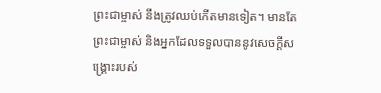ព្រះជាម្ចាស់ នឹងត្រូវឈប់កើតមានទៀត។ មានតែព្រះជាម្ចាស់ និងអ្នកដែលទទួលបាននូវសេចក្ដីសង្គ្រោះរបស់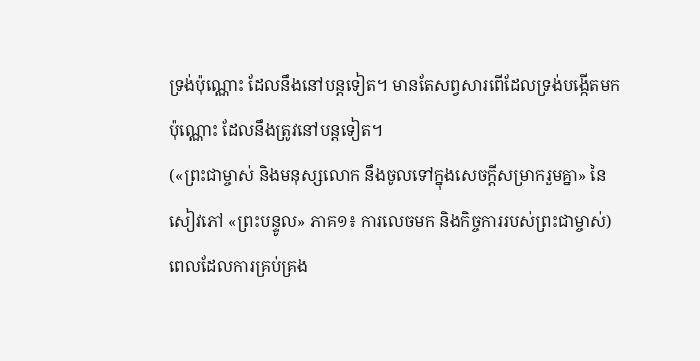ទ្រង់ប៉ុណ្ណោះ ដែលនឹងនៅបន្តទៀត។ មានតែសព្វសារពើដែលទ្រង់បង្កើតមកប៉ុណ្ណោះ ដែលនឹងត្រូវនៅបន្តទៀត។
(«ព្រះជាម្ចាស់ និងមនុស្សលោក នឹងចូលទៅក្នុងសេចក្ដីសម្រាករួមគ្នា» នៃសៀវភៅ «ព្រះបន្ទូល» ភាគ១៖ ការលេចមក និងកិច្ចការរបស់ព្រះជាម្ចាស់)
ពេលដែលការគ្រប់គ្រង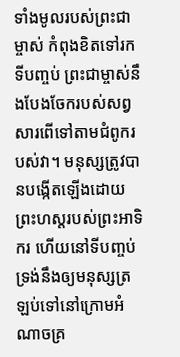ទាំងមូលរបស់ព្រះជាម្ចាស់ កំពុងខិតទៅរកទីបញ្ចប់ ព្រះជាម្ចាស់នឹងបែងចែករបស់សព្វសារពើទៅតាមជំពូករបស់វា។ មនុស្សត្រូវបានបង្កើតឡើងដោយព្រះហស្តរបស់ព្រះអាទិករ ហើយនៅទីបញ្ចប់ ទ្រង់នឹងឲ្យមនុស្សត្រឡប់ទៅនៅក្រោមអំណាចគ្រ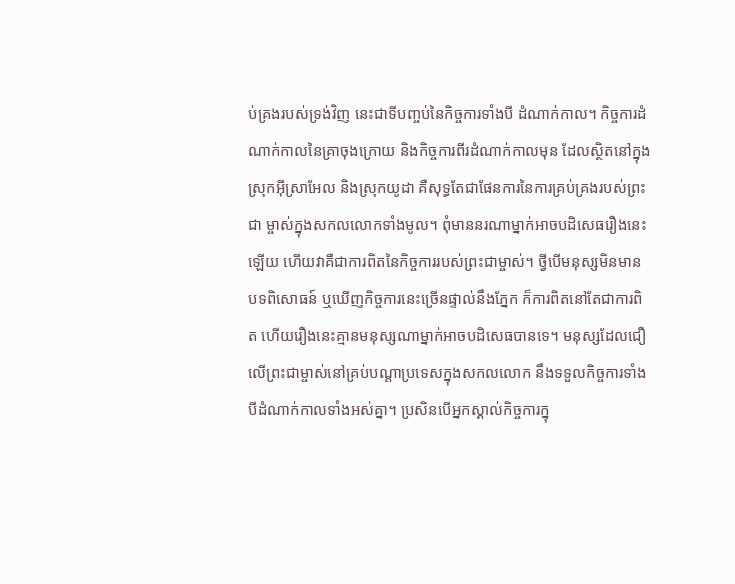ប់គ្រងរបស់ទ្រង់វិញ នេះជាទីបញ្ចប់នៃកិច្ចការទាំងបី ដំណាក់កាល។ កិច្ចការដំណាក់កាលនៃគ្រាចុងក្រោយ និងកិច្ចការពីរដំណាក់កាលមុន ដែលស្ថិតនៅក្នុងស្រុកអ៊ីស្រាអែល និងស្រុកយូដា គឺសុទ្ធតែជាផែនការនៃការគ្រប់គ្រងរបស់ព្រះជា ម្ចាស់ក្នុងសកលលោកទាំងមូល។ ពុំមាននរណាម្នាក់អាចបដិសេធរឿងនេះឡើយ ហើយវាគឺជាការពិតនៃកិច្ចការរបស់ព្រះជាម្ចាស់។ ថ្វីបើមនុស្សមិនមាន បទពិសោធន៍ ឬឃើញកិច្ចការនេះច្រើនផ្ទាល់នឹងភ្នែក ក៏ការពិតនៅតែជាការពិត ហើយរឿងនេះគ្មានមនុស្សណាម្នាក់អាចបដិសេធបានទេ។ មនុស្សដែលជឿលើព្រះជាម្ចាស់នៅគ្រប់បណ្ដាប្រទេសក្នុងសកលលោក នឹងទទួលកិច្ចការទាំងបីដំណាក់កាលទាំងអស់គ្នា។ ប្រសិនបើអ្នកស្គាល់កិច្ចការក្នុ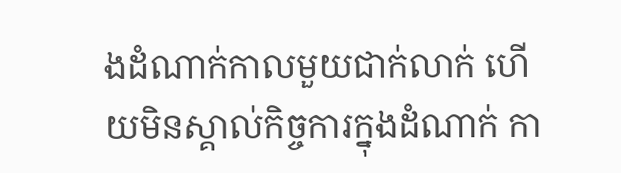ងដំណាក់កាលមួយជាក់លាក់ ហើយមិនស្គាល់កិច្ចការក្នុងដំណាក់ កា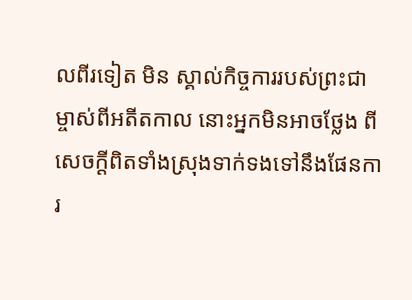លពីរទៀត មិន ស្គាល់កិច្ចការរបស់ព្រះជាម្ចាស់ពីអតីតកាល នោះអ្នកមិនអាចថ្លែង ពីសេចក្ដីពិតទាំងស្រុងទាក់ទងទៅនឹងផែនការ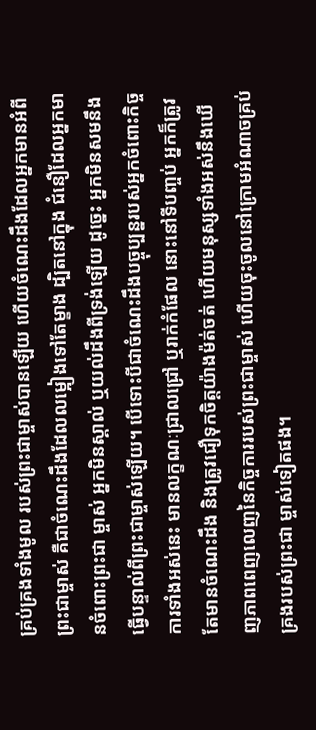គ្រប់គ្រងទាំងមូល របស់ព្រះជាម្ចាស់បានឡើយ ហើយចំណេះដឹងដែលអ្នកមានអំពី ព្រះជាម្ចាស់ គឺជាចំណេះដឹងដែលលម្អៀងទៅតែម្ខាង ដ្បិតនៅក្នុង ជំនឿដែលអ្នកមានចំពោះព្រះជា ម្ចាស់ អ្នកមិនស្គាល់ ឬយល់ដឹងពីទ្រង់ឡើយ ដូច្នេះ អ្នកមិនសមនឹងធ្វើបន្ទាល់ពីព្រះជាម្ចាស់ឡើយ។ បើទោះបីជាចំណេះដឹងបច្ចុប្បន្នរបស់អ្នកចំពោះកិច្ចការទាំងអស់នេះ មានលក្ខណៈជ្រាលជ្រៅ ឬរាក់កំផែល នោះនៅទីបញ្ចប់ អ្នកក៏ត្រូវតែមានចំណេះដឹង និងត្រូវជឿទុកចិត្តយ៉ាងម៉ត់ចត់ ហើយមនុស្សទាំងអស់នឹងឃើញភាពពេញលេញនៃកិច្ចការរបស់ព្រះជាម្ចាស់ ហើយចុះចូលនៅក្រោមអំណាចគ្រប់គ្រងរបស់ព្រះជា ម្ចាស់ទៀតផង។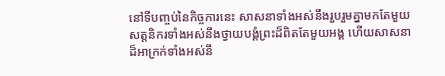នៅទីបញ្ចប់នៃកិច្ចការនេះ សាសនាទាំងអស់នឹងរួបរួមគ្នាមកតែមួយ សត្តនិករទាំងអស់នឹងថ្វាយបង្គំព្រះដ៏ពិតតែមួយអង្គ ហើយសាសនាដ៏អាក្រក់ទាំងអស់នឹ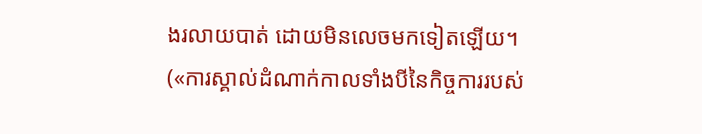ងរលាយបាត់ ដោយមិនលេចមកទៀតឡើយ។
(«ការស្គាល់ដំណាក់កាលទាំងបីនៃកិច្ចការរបស់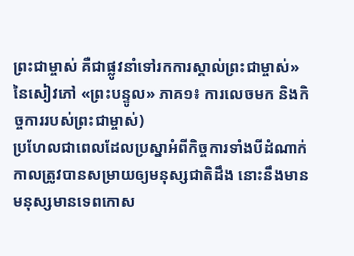ព្រះជាម្ចាស់ គឺជាផ្លូវនាំទៅរកការស្គាល់ព្រះជាម្ចាស់» នៃសៀវភៅ «ព្រះបន្ទូល» ភាគ១៖ ការលេចមក និងកិច្ចការរបស់ព្រះជាម្ចាស់)
ប្រហែលជាពេលដែលប្រស្នាអំពីកិច្ចការទាំងបីដំណាក់កាលត្រូវបានសម្រាយឲ្យមនុស្សជាតិដឹង នោះនឹងមានមនុស្សមានទេពកោស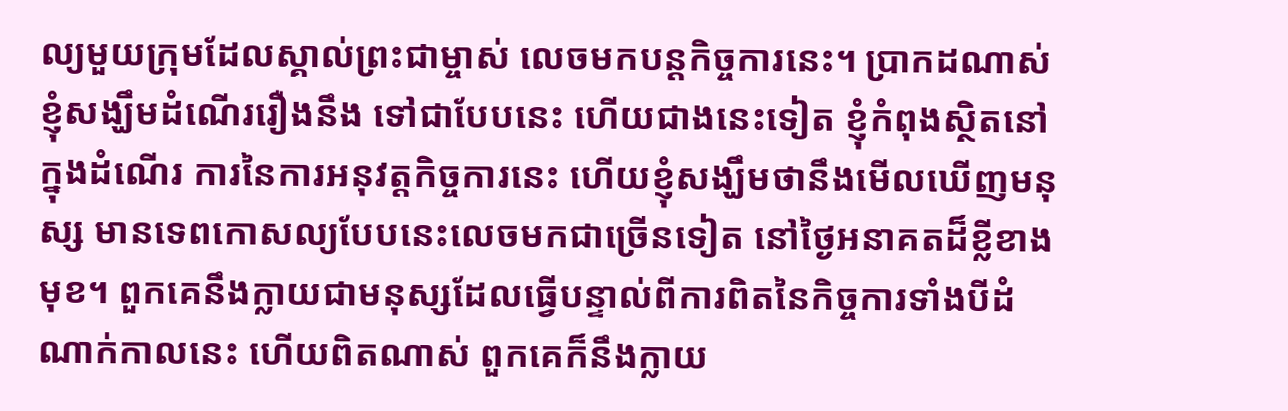ល្យមួយក្រុមដែលស្គាល់ព្រះជាម្ចាស់ លេចមកបន្តកិច្ចការនេះ។ ប្រាកដណាស់ ខ្ញុំសង្ឃឹមដំណើររឿងនឹង ទៅជាបែបនេះ ហើយជាងនេះទៀត ខ្ញុំកំពុងស្ថិតនៅក្នុងដំណើរ ការនៃការអនុវត្តកិច្ចការនេះ ហើយខ្ញុំសង្ឃឹមថានឹងមើលឃើញមនុស្ស មានទេពកោសល្យបែបនេះលេចមកជាច្រើនទៀត នៅថ្ងៃអនាគតដ៏ខ្លីខាងមុខ។ ពួកគេនឹងក្លាយជាមនុស្សដែលធ្វើបន្ទាល់ពីការពិតនៃកិច្ចការទាំងបីដំណាក់កាលនេះ ហើយពិតណាស់ ពួកគេក៏នឹងក្លាយ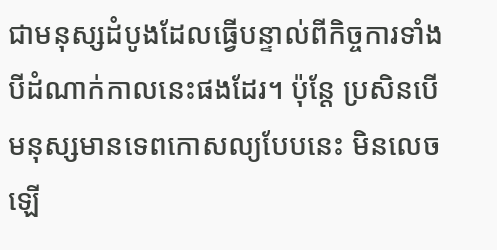ជាមនុស្សដំបូងដែលធ្វើបន្ទាល់ពីកិច្ចការទាំងបីដំណាក់កាលនេះផងដែរ។ ប៉ុន្តែ ប្រសិនបើមនុស្សមានទេពកោសល្យបែបនេះ មិនលេចឡើ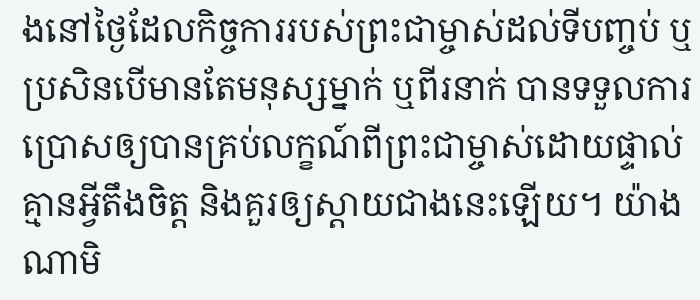ងនៅថ្ងៃដែលកិច្ចការរបស់ព្រះជាម្ចាស់ដល់ទីបញ្ចប់ ឬប្រសិនបើមានតែមនុស្សម្នាក់ ឬពីរនាក់ បានទទួលការប្រោសឲ្យបានគ្រប់លក្ខណ៍ពីព្រះជាម្ចាស់ដោយផ្ទាល់ គ្មានអ្វីតឹងចិត្ត និងគួរឲ្យស្ដាយជាងនេះឡើយ។ យ៉ាងណាមិ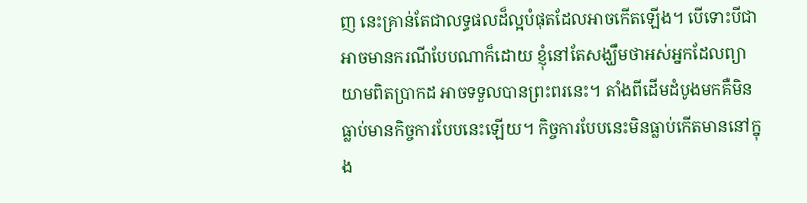ញ នេះគ្រាន់តែជាលទ្ធផលដ៏ល្អបំផុតដែលអាចកើតឡើង។ បើទោះបីជាអាចមានករណីបែបណាក៏ដោយ ខ្ញុំនៅតែសង្ឃឹមថាអស់អ្នកដែលព្យាយាមពិតប្រាកដ អាចទទួលបានព្រះពរនេះ។ តាំងពីដើមដំបូងមកគឺមិនធ្លាប់មានកិច្ចការបែបនេះឡើយ។ កិច្ចការបែបនេះមិនធ្លាប់កើតមាននៅក្នុង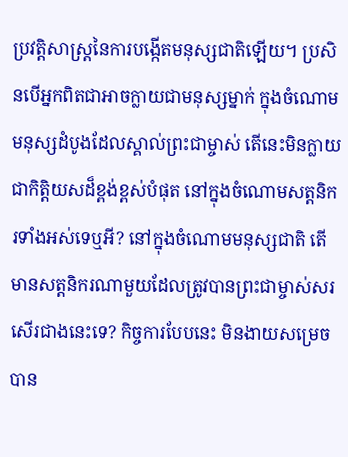ប្រវត្តិសាស្ត្រនៃការបង្កើតមនុស្សជាតិឡើយ។ ប្រសិនបើអ្នកពិតជាអាចក្លាយជាមនុស្សម្នាក់ ក្នុងចំណោមមនុស្សដំបូងដែលស្គាល់ព្រះជាម្ចាស់ តើនេះមិនក្លាយជាកិត្តិយសដ៏ខ្ពង់ខ្ពស់បំផុត នៅក្នុងចំណោមសត្តនិករទាំងអស់ទេឬអី? នៅក្នុងចំណោមមនុស្សជាតិ តើមានសត្តនិករណាមួយដែលត្រូវបានព្រះជាម្ចាស់សរសើរជាងនេះទេ? កិច្ចការបែបនេះ មិនងាយសម្រេចបាន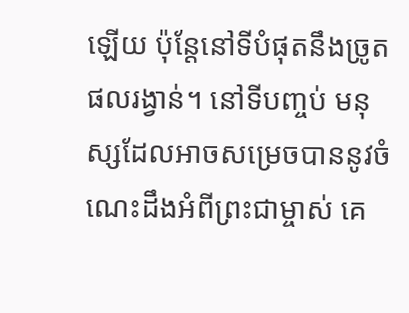ឡើយ ប៉ុន្តែនៅទីបំផុតនឹងច្រូតផលរង្វាន់។ នៅទីបញ្ចប់ មនុស្សដែលអាចសម្រេចបាននូវចំណេះដឹងអំពីព្រះជាម្ចាស់ គេ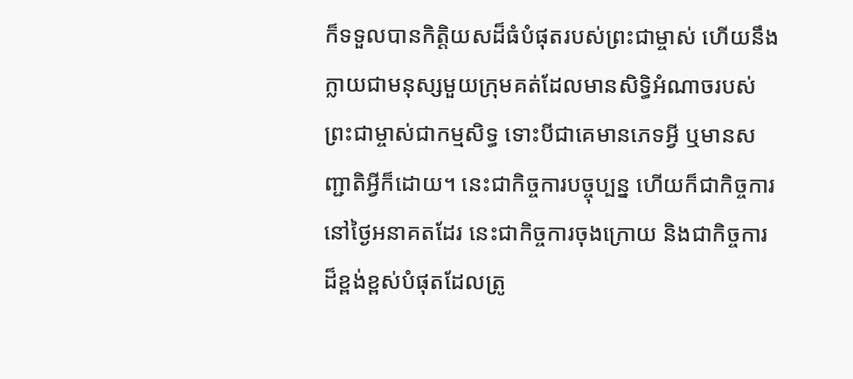ក៏ទទួលបានកិត្តិយសដ៏ធំបំផុតរបស់ព្រះជាម្ចាស់ ហើយនឹងក្លាយជាមនុស្សមួយក្រុមគត់ដែលមានសិទ្ធិអំណាចរបស់ព្រះជាម្ចាស់ជាកម្មសិទ្ធ ទោះបីជាគេមានភេទអ្វី ឬមានសញ្ជាតិអ្វីក៏ដោយ។ នេះជាកិច្ចការបច្ចុប្បន្ន ហើយក៏ជាកិច្ចការនៅថ្ងៃអនាគតដែរ នេះជាកិច្ចការចុងក្រោយ និងជាកិច្ចការដ៏ខ្ពង់ខ្ពស់បំផុតដែលត្រូ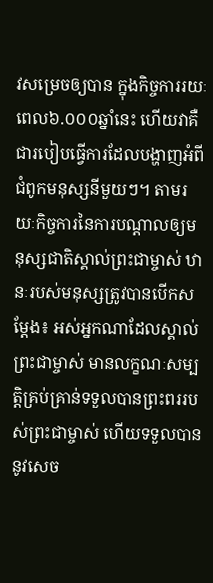វសម្រេចឲ្យបាន ក្នុងកិច្ចការរយៈពេល៦.០០០ឆ្នាំនេះ ហើយវាគឺជារបៀបធ្វើការដែលបង្ហាញអំពីជំពូកមនុស្សនីមួយៗ។ តាមរយៈកិច្ចការនៃការបណ្ដាលឲ្យមនុស្សជាតិស្គាល់ព្រះជាម្ចាស់ ឋានៈរបស់មនុស្សត្រូវបានបើកសម្ដែង៖ អស់អ្នកណាដែលស្គាល់ព្រះជាម្ចាស់ មានលក្ខណៈសម្បត្តិគ្រប់គ្រាន់ទទួលបានព្រះពររបស់ព្រះជាម្ចាស់ ហើយទទួលបាននូវសេច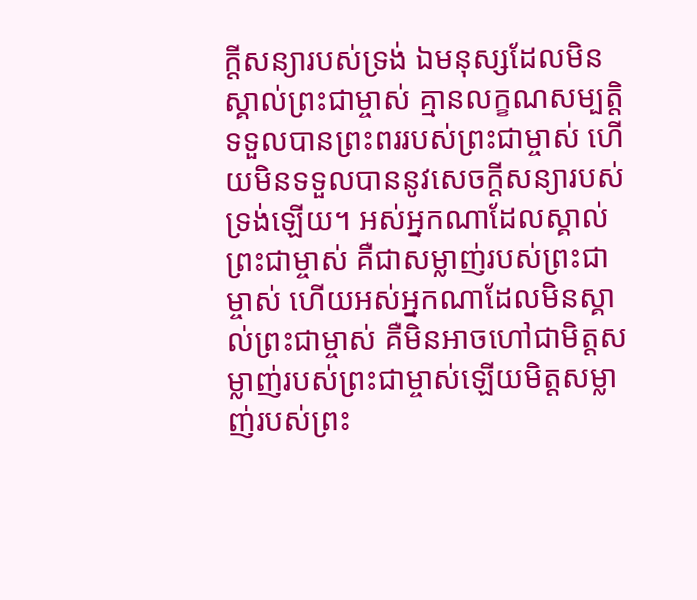ក្ដីសន្យារបស់ទ្រង់ ឯមនុស្សដែលមិនស្គាល់ព្រះជាម្ចាស់ គ្មានលក្ខណសម្បត្តិទទួលបានព្រះពររបស់ព្រះជាម្ចាស់ ហើយមិនទទួលបាននូវសេចក្ដីសន្យារបស់ទ្រង់ឡើយ។ អស់អ្នកណាដែលស្គាល់ព្រះជាម្ចាស់ គឺជាសម្លាញ់របស់ព្រះជាម្ចាស់ ហើយអស់អ្នកណាដែលមិនស្គាល់ព្រះជាម្ចាស់ គឺមិនអាចហៅជាមិត្តសម្លាញ់របស់ព្រះជាម្ចាស់ឡើយមិត្តសម្លាញ់របស់ព្រះ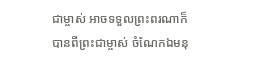ជាម្ចាស់ អាចទទួលព្រះពរណាក៏បានពីព្រះជាម្ចាស់ ចំណែកឯមនុ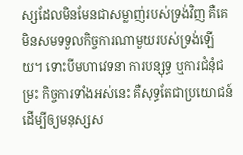ស្សដែលមិនមែនជាសម្លាញ់របស់ទ្រង់វិញ គឺគេមិនសមទទួលកិច្ចការណាមួយរបស់ទ្រង់ឡើយ។ ទោះបីមហាវេទនា ការបន្សុទ្ធ ឬការជំនុំជម្រះ កិច្ចការទាំងអស់នេះ គឺសុទ្ធតែជាប្រយោជន៍ ដើម្បីឲ្យមនុស្សស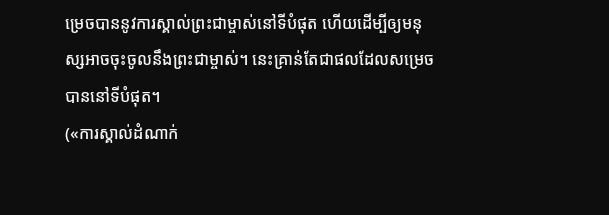ម្រេចបាននូវការស្គាល់ព្រះជាម្ចាស់នៅទីបំផុត ហើយដើម្បីឲ្យមនុស្សអាចចុះចូលនឹងព្រះជាម្ចាស់។ នេះគ្រាន់តែជាផលដែលសម្រេចបាននៅទីបំផុត។
(«ការស្គាល់ដំណាក់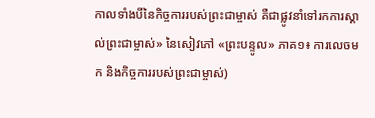កាលទាំងបីនៃកិច្ចការរបស់ព្រះជាម្ចាស់ គឺជាផ្លូវនាំទៅរកការស្គាល់ព្រះជាម្ចាស់» នៃសៀវភៅ «ព្រះបន្ទូល» ភាគ១៖ ការលេចមក និងកិច្ចការរបស់ព្រះជាម្ចាស់)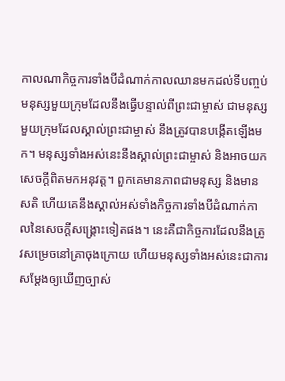កាលណាកិច្ចការទាំងបីដំណាក់កាលឈានមកដល់ទីបញ្ចប់ មនុស្សមួយក្រុមដែលនឹងធ្វើបន្ទាល់ពីព្រះជាម្ចាស់ ជាមនុស្សមួយក្រុមដែលស្គាល់ព្រះជាម្ចាស់ នឹងត្រូវបានបង្កើតឡើងមក។ មនុស្សទាំងអស់នេះនឹងស្គាល់ព្រះជាម្ចាស់ និងអាចយកសេចក្ដីពិតមកអនុវត្ត។ ពួកគេមានភាពជាមនុស្ស និងមានសតិ ហើយគេនឹងស្គាល់អស់ទាំងកិច្ចការទាំងបីដំណាក់កាលនៃសេចក្ដីសង្គ្រោះទៀតផង។ នេះគឺជាកិច្ចការដែលនឹងត្រូវសម្រេចនៅគ្រាចុងក្រោយ ហើយមនុស្សទាំងអស់នេះជាការសម្ដែងឲ្យឃើញច្បាស់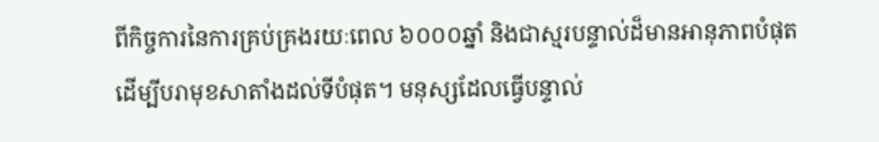ពីកិច្ចការនៃការគ្រប់គ្រងរយៈពេល ៦០០០ឆ្នាំ និងជាស្មរបន្ទាល់ដ៏មានអានុភាពបំផុត ដើម្បីបរាមុខសាតាំងដល់ទីបំផុត។ មនុស្សដែលធ្វើបន្ទាល់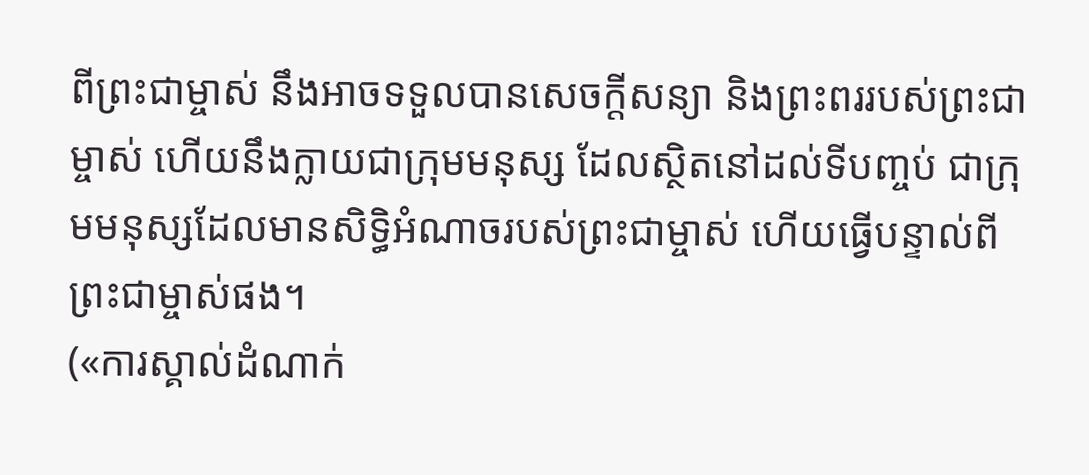ពីព្រះជាម្ចាស់ នឹងអាចទទួលបានសេចក្ដីសន្យា និងព្រះពររបស់ព្រះជាម្ចាស់ ហើយនឹងក្លាយជាក្រុមមនុស្ស ដែលស្ថិតនៅដល់ទីបញ្ចប់ ជាក្រុមមនុស្សដែលមានសិទ្ធិអំណាចរបស់ព្រះជាម្ចាស់ ហើយធ្វើបន្ទាល់ពីព្រះជាម្ចាស់ផង។
(«ការស្គាល់ដំណាក់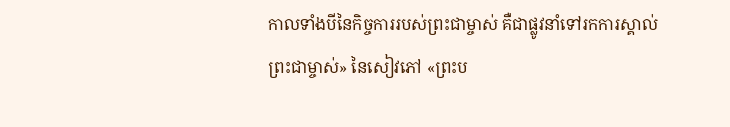កាលទាំងបីនៃកិច្ចការរបស់ព្រះជាម្ចាស់ គឺជាផ្លូវនាំទៅរកការស្គាល់ព្រះជាម្ចាស់» នៃសៀវភៅ «ព្រះប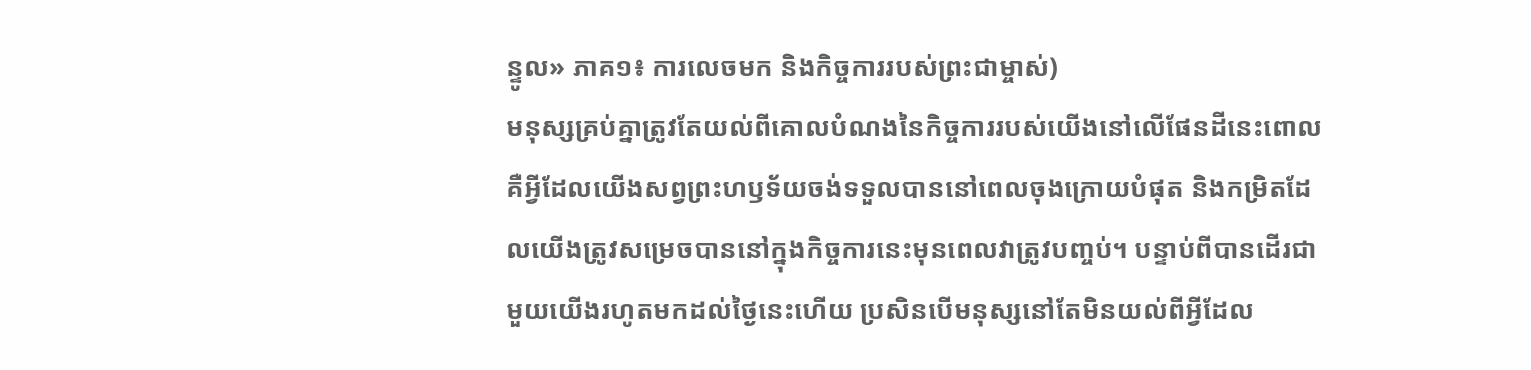ន្ទូល» ភាគ១៖ ការលេចមក និងកិច្ចការរបស់ព្រះជាម្ចាស់)
មនុស្សគ្រប់គ្នាត្រូវតែយល់ពីគោលបំណងនៃកិច្ចការរបស់យើងនៅលើផែនដីនេះពោលគឺអ្វីដែលយើងសព្វព្រះហឫទ័យចង់ទទួលបាននៅពេលចុងក្រោយបំផុត និងកម្រិតដែលយើងត្រូវសម្រេចបាននៅក្នុងកិច្ចការនេះមុនពេលវាត្រូវបញ្ចប់។ បន្ទាប់ពីបានដើរជាមួយយើងរហូតមកដល់ថ្ងៃនេះហើយ ប្រសិនបើមនុស្សនៅតែមិនយល់ពីអ្វីដែល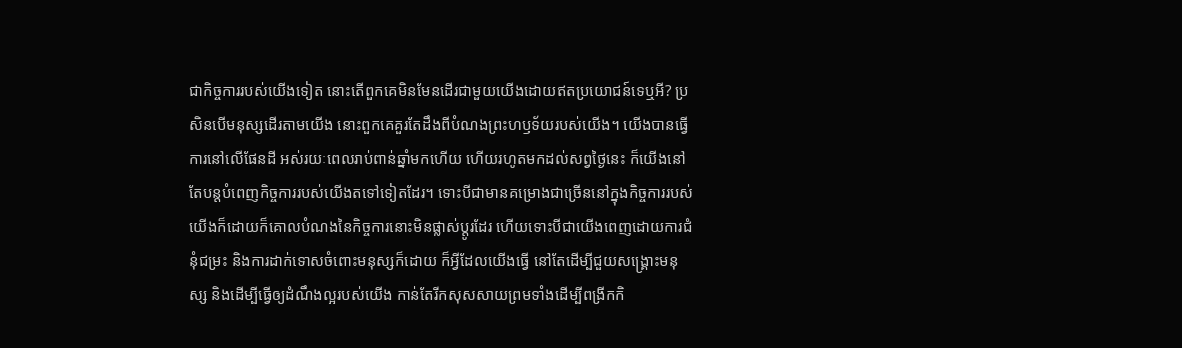ជាកិច្ចការរបស់យើងទៀត នោះតើពួកគេមិនមែនដើរជាមួយយើងដោយឥតប្រយោជន៍ទេឬអី? ប្រសិនបើមនុស្សដើរតាមយើង នោះពួកគេគួរតែដឹងពីបំណងព្រះហឫទ័យរបស់យើង។ យើងបានធ្វើការនៅលើផែនដី អស់រយៈពេលរាប់ពាន់ឆ្នាំមកហើយ ហើយរហូតមកដល់សព្វថ្ងៃនេះ ក៏យើងនៅតែបន្ដបំពេញកិច្ចការរបស់យើងតទៅទៀតដែរ។ ទោះបីជាមានគម្រោងជាច្រើននៅក្នុងកិច្ចការរបស់យើងក៏ដោយក៏គោលបំណងនៃកិច្ចការនោះមិនផ្លាស់ប្ដូរដែរ ហើយទោះបីជាយើងពេញដោយការជំនុំជម្រះ និងការដាក់ទោសចំពោះមនុស្សក៏ដោយ ក៏អ្វីដែលយើងធ្វើ នៅតែដើម្បីជួយសង្គ្រោះមនុស្ស និងដើម្បីធ្វើឲ្យដំណឹងល្អរបស់យើង កាន់តែរីកសុសសាយព្រមទាំងដើម្បីពង្រីកកិ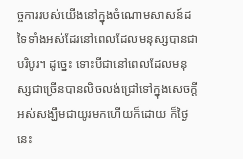ច្ចការរបស់យើងនៅក្នុងចំណោមសាសន៍ដទៃទាំងអស់ដែរនៅពេលដែលមនុស្សបានជាបរិបូរ។ ដូច្នេះ ទោះបីជានៅពេលដែលមនុស្សជាច្រើនបានលិចលង់ជ្រៅទៅក្នុងសេចក្ដីអស់សង្ឃឹមជាយូរមកហើយក៏ដោយ ក៏ថ្ងៃនេះ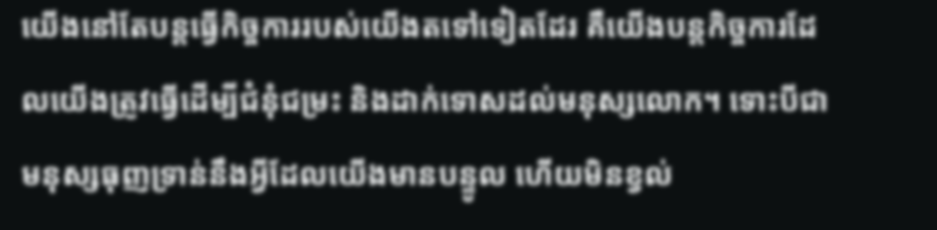យើងនៅតែបន្ដធ្វើកិច្ចការរបស់យើងតទៅទៀតដែរ គឺយើងបន្ដកិច្ចការដែលយើងត្រូវធ្វើដើម្បីជំនុំជម្រះ និងដាក់ទោសដល់មនុស្សលោក។ ទោះបីជាមនុស្សធុញទ្រាន់នឹងអ្វីដែលយើងមានបន្ទូល ហើយមិនខ្វល់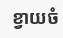ខ្វាយចំ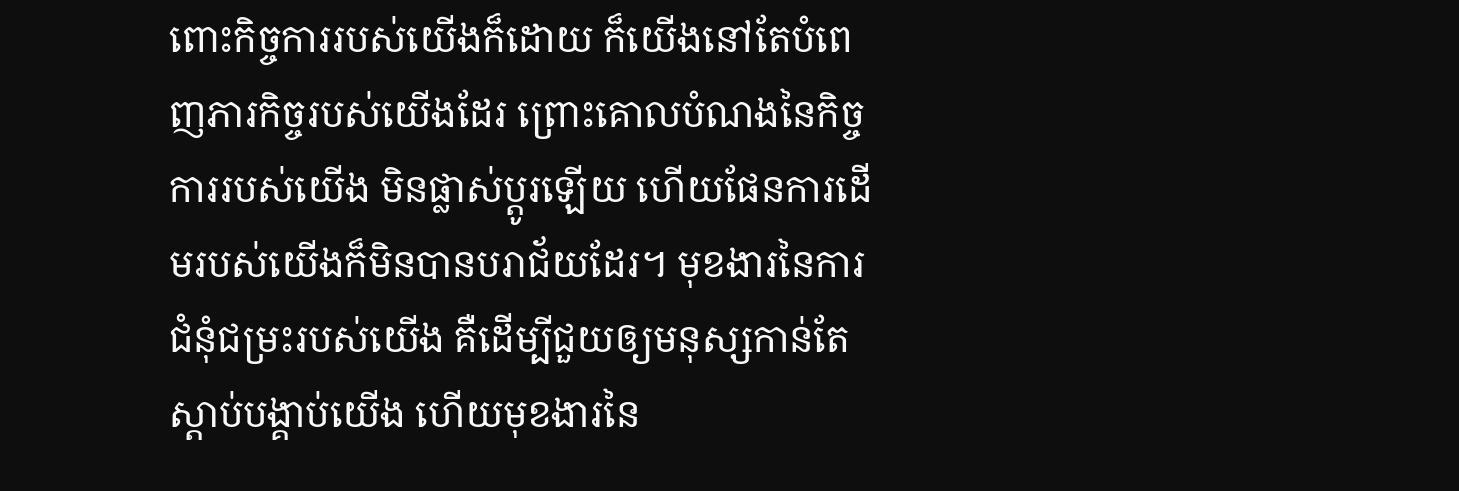ពោះកិច្ចការរបស់យើងក៏ដោយ ក៏យើងនៅតែបំពេញភារកិច្ចរបស់យើងដែរ ព្រោះគោលបំណងនៃកិច្ចការរបស់យើង មិនផ្លាស់ប្ដូរឡើយ ហើយផែនការដើមរបស់យើងក៏មិនបានបរាជ័យដែរ។ មុខងារនៃការជំនុំជម្រះរបស់យើង គឺដើម្បីជួយឲ្យមនុស្សកាន់តែស្ដាប់បង្គាប់យើង ហើយមុខងារនៃ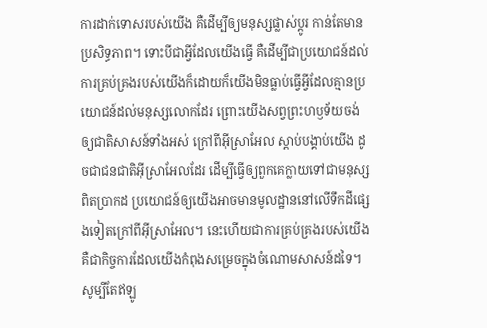ការដាក់ទោសរបស់យើង គឺដើម្បីឲ្យមនុស្សផ្លាស់ប្ដូរ កាន់តែមានប្រសិទ្ធភាព។ ទោះបីជាអ្វីដែលយើងធ្វើ គឺដើម្បីជាប្រយោជន៍ដល់ការគ្រប់គ្រងរបស់យើងក៏ដោយក៏យើងមិនធ្លាប់ធ្វើអ្វីដែលគ្មានប្រយោជន៍ដល់មនុស្សលោកដែរ ព្រោះយើងសព្វព្រះហឫទ័យចង់ឲ្យជាតិសាសន៍ទាំងអស់ ក្រៅពីអ៊ីស្រាអែល ស្ដាប់បង្គាប់យើង ដូចជាជនជាតិអ៊ីស្រាអែលដែរ ដើម្បីធ្វើឲ្យពួកគេក្លាយទៅជាមនុស្សពិតប្រាកដ ប្រយោជន៍ឲ្យយើងអាចមានមូលដ្ឋាននៅលើទឹកដីផ្សេងទៀតក្រៅពីអ៊ីស្រាអែល។ នេះហើយជាការគ្រប់គ្រងរបស់យើង គឺជាកិច្ចការដែលយើងកំពុងសម្រេចក្នុងចំណោមសាសន៍ដទៃ។ សូម្បីតែឥឡូ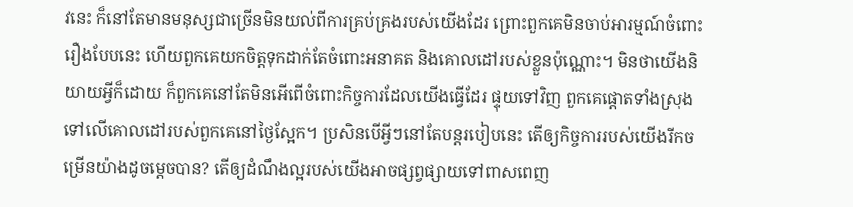វនេះ ក៏នៅតែមានមនុស្សជាច្រើនមិនយល់ពីការគ្រប់គ្រងរបស់យើងដែរ ព្រោះពួកគេមិនចាប់អារម្មណ៍ចំពោះរឿងបែបនេះ ហើយពួកគេយកចិត្តទុកដាក់តែចំពោះអនាគត និងគោលដៅរបស់ខ្លួនប៉ុណ្ណោះ។ មិនថាយើងនិយាយអ្វីក៏ដោយ ក៏ពួកគេនៅតែមិនអើពើចំពោះកិច្ចការដែលយើងធ្វើដែរ ផ្ទុយទៅវិញ ពួកគេផ្ដោតទាំងស្រុងទៅលើគោលដៅរបស់ពួកគេនៅថ្ងៃស្អែក។ ប្រសិនបើអ្វីៗនៅតែបន្ដរបៀបនេះ តើឲ្យកិច្ចការរបស់យើងរីកចម្រើនយ៉ាងដូចម្ដេចបាន? តើឲ្យដំណឹងល្អរបស់យើងអាចផ្សព្វផ្សាយទៅពាសពេញ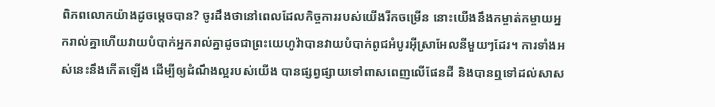ពិភពលោកយ៉ាងដូចម្ដេចបាន? ចូរដឹងថានៅពេលដែលកិច្ចការរបស់យើងរីកចម្រើន នោះយើងនឹងកម្ចាត់កម្ចាយអ្នករាល់គ្នាហើយវាយបំបាក់អ្នករាល់គ្នាដូចជាព្រះយេហូវ៉ាបានវាយបំបាក់ពូជអំបូរអ៊ីស្រាអែលនីមួយៗដែរ។ ការទាំងអស់នេះនឹងកើតឡើង ដើម្បីឲ្យដំណឹងល្អរបស់យើង បានផ្សព្វផ្សាយទៅពាសពេញលើផែនដី និងបានឮទៅដល់សាស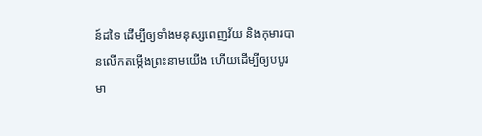ន៍ដទៃ ដើម្បីឲ្យទាំងមនុស្សពេញវ័យ និងកុមារបានលើកតម្កើងព្រះនាមយើង ហើយដើម្បីឲ្យបបូរមា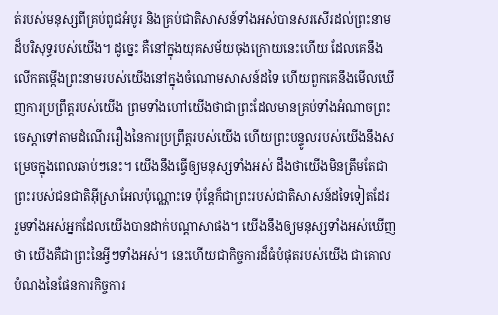ត់របស់មនុស្សពីគ្រប់ពូជអំបូរ និងគ្រប់ជាតិសាសន៍ទាំងអស់បានសរសើរដល់ព្រះនាមដ៏បរិសុទ្ធរបស់យើង។ ដូច្នេះ គឺនៅក្នុងយុគសម័យចុងក្រោយនេះហើយ ដែលគេនឹងលើកតម្កើងព្រះនាមរបស់យើងនៅក្នុងចំណោមសាសន៍ដទៃ ហើយពួកគេនឹងមើលឃើញការប្រព្រឹត្តរបស់យើង ព្រមទាំងហៅយើងថាជាព្រះដែលមានគ្រប់ទាំងអំណាចព្រះចេស្ដាទៅតាមដំណើររឿងនៃការប្រព្រឹត្តរបស់យើង ហើយព្រះបន្ទូលរបស់យើងនឹងសម្រេចក្នុងពេលឆាប់ៗនេះ។ យើងនឹងធ្វើឲ្យមនុស្សទាំងអស់ ដឹងថាយើងមិនត្រឹមតែជាព្រះរបស់ជនជាតិអ៊ីស្រាអែលប៉ុណ្ណោះទេ ប៉ុន្ដែក៏ជាព្រះរបស់ជាតិសាសន៍ដទៃទៀតដែរ រួមទាំងអស់អ្នកដែលយើងបានដាក់បណ្ដាសាផង។ យើងនឹងឲ្យមនុស្សទាំងអស់ឃើញថា យើងគឺជាព្រះនៃអ្វីៗទាំងអស់។ នេះហើយជាកិច្ចការដ៏ធំបំផុតរបស់យើង ជាគោលបំណងនៃផែនការកិច្ចការ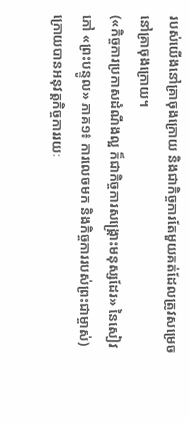របស់យើងនៅគ្រាចុងក្រោយ និងជាកិច្ចការតែមួយគត់ដែលត្រូវសម្រេចនៅគ្រាចុងក្រោយ។
(«កិច្ចការប្រកាសដំណឹងល្អ ក៏ជាកិច្ចការសង្គ្រោះមនុស្សដែរ» នៃសៀវភៅ «ព្រះបន្ទូល» ភាគ១៖ ការលេចមក និងកិច្ចការរបស់ព្រះជាម្ចាស់)
ក្រោយបានអនុវត្តកិច្ចការរយៈ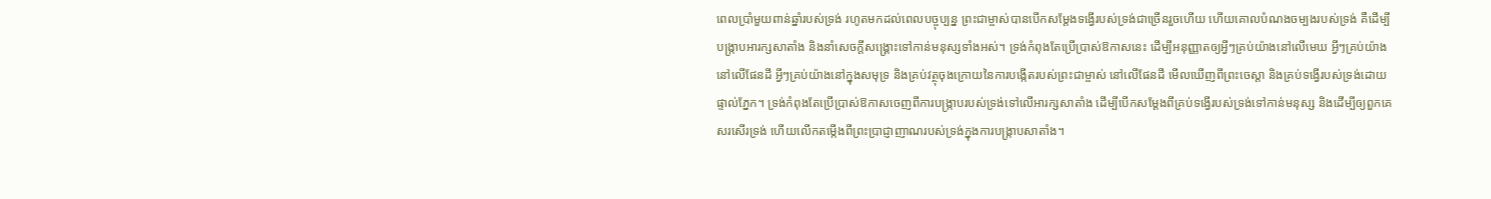ពេលប្រាំមួយពាន់ឆ្នាំរបស់ទ្រង់ រហូតមកដល់ពេលបច្ចុប្បន្ន ព្រះជាម្ចាស់បានបើកសម្ដែងទង្វើរបស់ទ្រង់ជាច្រើនរួចហើយ ហើយគោលបំណងចម្បងរបស់ទ្រង់ គឺដើម្បីបង្រ្កាបអារក្សសាតាំង និងនាំសេចក្តីសង្រ្គោះទៅកាន់មនុស្សទាំងអស់។ ទ្រង់កំពុងតែប្រើប្រាស់ឱកាសនេះ ដើម្បីអនុញ្ញាតឲ្យអ្វីៗគ្រប់យ៉ាងនៅលើមេឃ អ្វីៗគ្រប់យ៉ាងនៅលើផែនដី អ្វីៗគ្រប់យ៉ាងនៅក្នុងសមុទ្រ និងគ្រប់វត្ថុចុងក្រោយនៃការបង្កើតរបស់ព្រះជាម្ចាស់ នៅលើផែនដី មើលឃើញពីព្រះចេស្ដា និងគ្រប់ទង្វើរបស់ទ្រង់ដោយផ្ទាល់ភ្នែក។ ទ្រង់កំពុងតែប្រើប្រាស់ឱកាសចេញពីការបង្រ្កាបរបស់ទ្រង់ទៅលើអារក្សសាតាំង ដើម្បីបើកសម្ដែងពីគ្រប់ទង្វើរបស់ទ្រង់ទៅកាន់មនុស្ស និងដើម្បីឲ្យពួកគេសរសើរទ្រង់ ហើយលើកតម្កើងពីព្រះប្រាជ្ញាញាណរបស់ទ្រង់ក្នុងការបង្រ្កាបសាតាំង។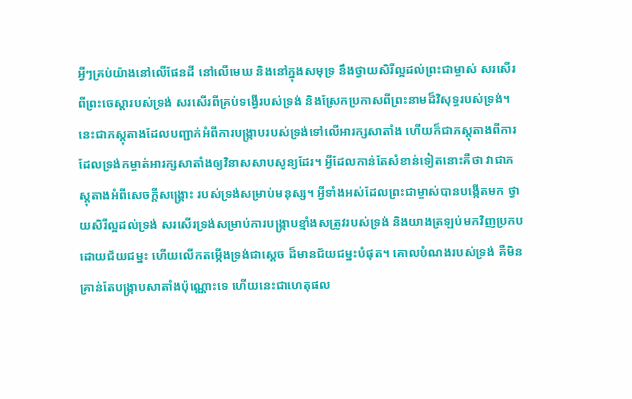អ្វីៗគ្រប់យ៉ាងនៅលើផែនដី នៅលើមេឃ និងនៅក្នុងសមុទ្រ នឹងថ្វាយសិរីល្អដល់ព្រះជាម្ចាស់ សរសើរពីព្រះចេស្ដារបស់ទ្រង់ សរសើរពីគ្រប់ទង្វើរបស់ទ្រង់ និងស្រែកប្រកាសពីព្រះនាមដ៏វិសុទ្ធរបស់ទ្រង់។ នេះជាភស្តុតាងដែលបញ្ជាក់អំពីការបង្ក្រាបរបស់ទ្រង់ទៅលើអារក្សសាតាំង ហើយក៏ជាភស្តុតាងពីការដែលទ្រង់កម្ចាត់អារក្សសាតាំងឲ្យវិនាសសាបសូន្យដែរ។ អ្វីដែលកាន់តែសំខាន់ទៀតនោះគឺថា វាជាភស្តុតាងអំពីសេចក្តីសង្រ្គោះ របស់ទ្រង់សម្រាប់មនុស្ស។ អ្វីទាំងអស់ដែលព្រះជាម្ចាស់បានបង្កើតមក ថ្វាយសិរីល្អដល់ទ្រង់ សរសើរទ្រង់សម្រាប់ការបង្រ្កាបខ្មាំងសត្រូវរបស់ទ្រង់ និងយាងត្រឡប់មកវិញប្រកបដោយជ័យជម្នះ ហើយលើកតម្កើងទ្រង់ជាស្តេច ដ៏មានជ័យជម្នះបំផុត។ គោលបំណងរបស់ទ្រង់ គឺមិនគ្រាន់តែបង្រ្កាបសាតាំងប៉ុណ្ណោះទេ ហើយនេះជាហេតុផល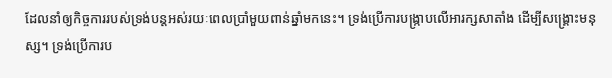ដែលនាំឲ្យកិច្ចការរបស់ទ្រង់បន្តអស់រយៈពេលប្រាំមួយពាន់ឆ្នាំមកនេះ។ ទ្រង់ប្រើការបង្រ្កាបលើអារក្សសាតាំង ដើម្បីសង្គ្រោះមនុស្ស។ ទ្រង់ប្រើការប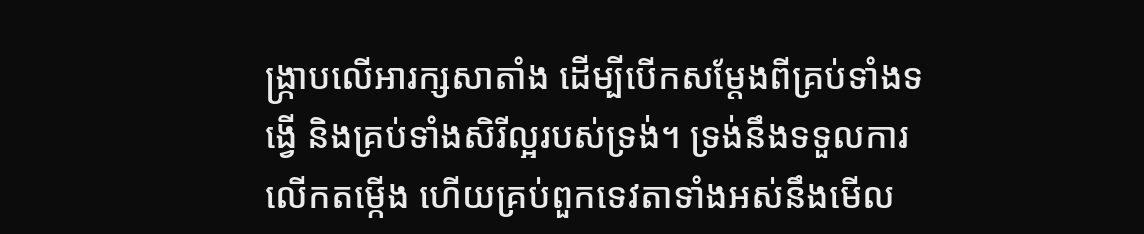ង្រ្កាបលើអារក្សសាតាំង ដើម្បីបើកសម្ដែងពីគ្រប់ទាំងទង្វើ និងគ្រប់ទាំងសិរីល្អរបស់ទ្រង់។ ទ្រង់នឹងទទួលការលើកតម្កើង ហើយគ្រប់ពួកទេវតាទាំងអស់នឹងមើល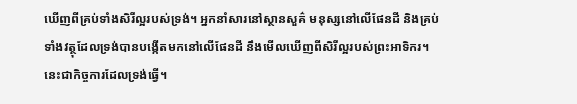ឃើញពីគ្រប់ទាំងសិរីល្អរបស់ទ្រង់។ អ្នកនាំសារនៅស្ថានសួគ៌ មនុស្សនៅលើផែនដី និងគ្រប់ទាំងវត្ថុដែលទ្រង់បានបង្កើតមកនៅលើផែនដី នឹងមើលឃើញពីសិរីល្អរបស់ព្រះអាទិករ។ នេះជាកិច្ចការដែលទ្រង់ធ្វើ។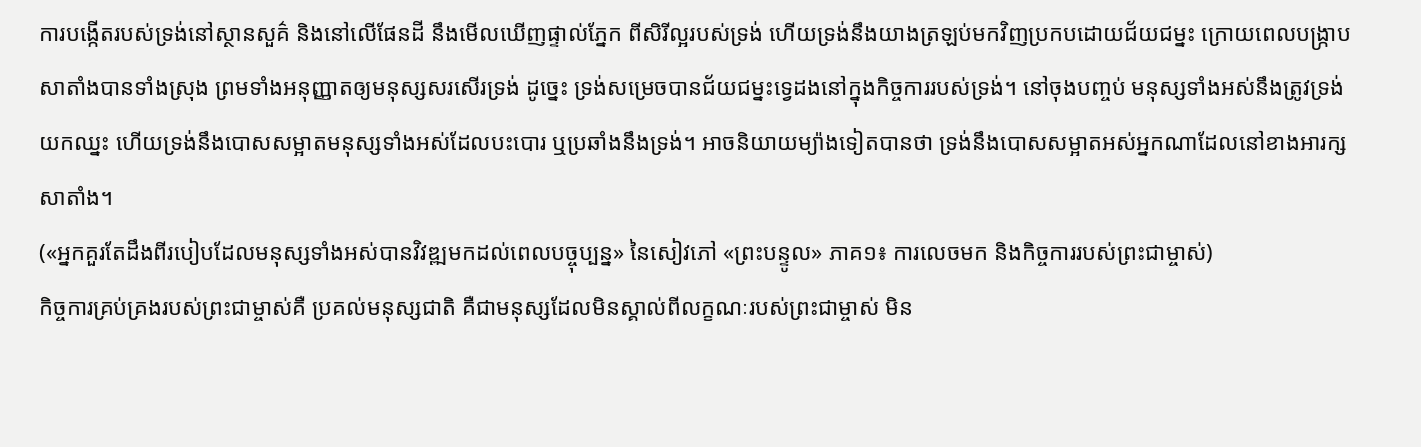ការបង្កើតរបស់ទ្រង់នៅស្ថានសួគ៌ និងនៅលើផែនដី នឹងមើលឃើញផ្ទាល់ភ្នែក ពីសិរីល្អរបស់ទ្រង់ ហើយទ្រង់នឹងយាងត្រឡប់មកវិញប្រកបដោយជ័យជម្នះ ក្រោយពេលបង្រ្កាបសាតាំងបានទាំងស្រុង ព្រមទាំងអនុញ្ញាតឲ្យមនុស្សសរសើរទ្រង់ ដូច្នេះ ទ្រង់សម្រេចបានជ័យជម្នះទ្វេដងនៅក្នុងកិច្ចការរបស់ទ្រង់។ នៅចុងបញ្ចប់ មនុស្សទាំងអស់នឹងត្រូវទ្រង់យកឈ្នះ ហើយទ្រង់នឹងបោសសម្អាតមនុស្សទាំងអស់ដែលបះបោរ ឬប្រឆាំងនឹងទ្រង់។ អាចនិយាយម្យ៉ាងទៀតបានថា ទ្រង់នឹងបោសសម្អាតអស់អ្នកណាដែលនៅខាងអារក្សសាតាំង។
(«អ្នកគួរតែដឹងពីរបៀបដែលមនុស្សទាំងអស់បានវិវឌ្ឍមកដល់ពេលបច្ចុប្បន្ន» នៃសៀវភៅ «ព្រះបន្ទូល» ភាគ១៖ ការលេចមក និងកិច្ចការរបស់ព្រះជាម្ចាស់)
កិច្ចការគ្រប់គ្រងរបស់ព្រះជាម្ចាស់គឺ ប្រគល់មនុស្សជាតិ គឺជាមនុស្សដែលមិនស្គាល់ពីលក្ខណៈរបស់ព្រះជាម្ចាស់ មិន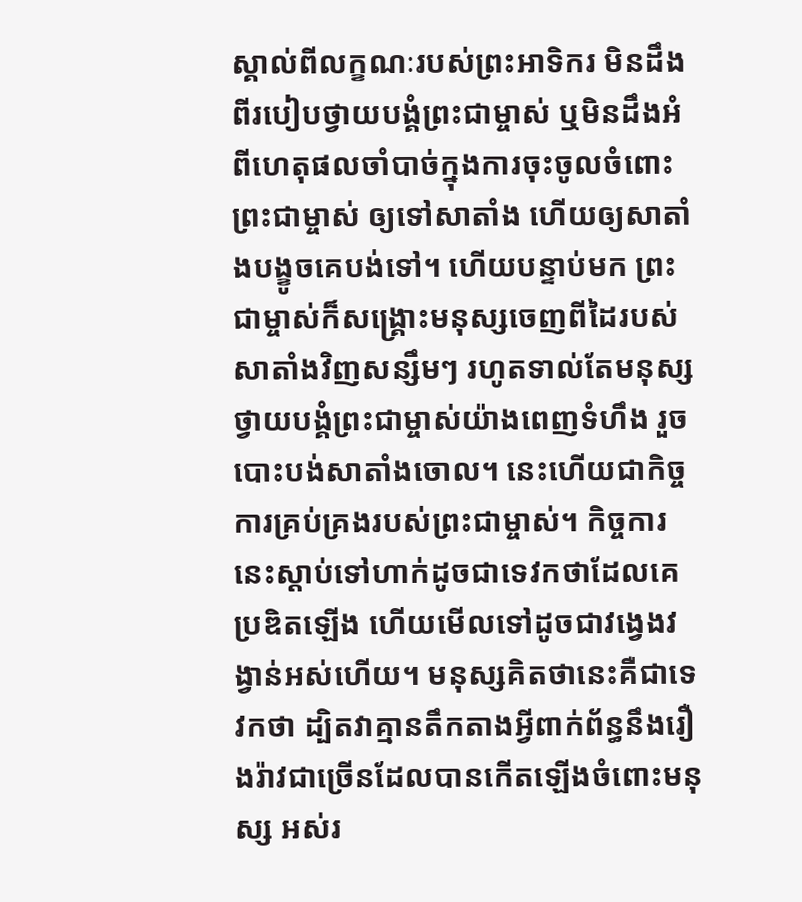ស្គាល់ពីលក្ខណៈរបស់ព្រះអាទិករ មិនដឹងពីរបៀបថ្វាយបង្គំព្រះជាម្ចាស់ ឬមិនដឹងអំពីហេតុផលចាំបាច់ក្នុងការចុះចូលចំពោះព្រះជាម្ចាស់ ឲ្យទៅសាតាំង ហើយឲ្យសាតាំងបង្ខូចគេបង់ទៅ។ ហើយបន្ទាប់មក ព្រះជាម្ចាស់ក៏សង្គ្រោះមនុស្សចេញពីដៃរបស់សាតាំងវិញសន្សឹមៗ រហូតទាល់តែមនុស្សថ្វាយបង្គំព្រះជាម្ចាស់យ៉ាងពេញទំហឹង រួចបោះបង់សាតាំងចោល។ នេះហើយជាកិច្ចការគ្រប់គ្រងរបស់ព្រះជាម្ចាស់។ កិច្ចការនេះស្ដាប់ទៅហាក់ដូចជាទេវកថាដែលគេប្រឌិតឡើង ហើយមើលទៅដូចជាវង្វេងវង្វាន់អស់ហើយ។ មនុស្សគិតថានេះគឺជាទេវកថា ដ្បិតវាគ្មានតឹកតាងអ្វីពាក់ព័ន្ធនឹងរឿងរ៉ាវជាច្រើនដែលបានកើតឡើងចំពោះមនុស្ស អស់រ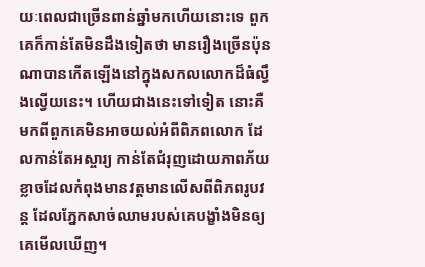យៈពេលជាច្រើនពាន់ឆ្នាំមកហើយនោះទេ ពួកគេក៏កាន់តែមិនដឹងទៀតថា មានរឿងច្រើនប៉ុនណាបានកើតឡើងនៅក្នុងសកលលោកដ៏ធំល្វឹងល្វើយនេះ។ ហើយជាងនេះទៅទៀត នោះគឺមកពីពួកគេមិនអាចយល់អំពីពិភពលោក ដែលកាន់តែអស្ចារ្យ កាន់តែជំរុញដោយភាពភ័យខ្លាចដែលកំពុងមានវត្តមានលើសពីពិភពរូបវន្ត ដែលភ្នែកសាច់ឈាមរបស់គេបង្ខាំងមិនឲ្យគេមើលឃើញ។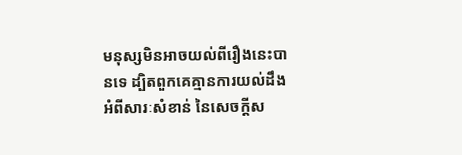មនុស្សមិនអាចយល់ពីរឿងនេះបានទេ ដ្បិតពួកគេគ្មានការយល់ដឹងអំពីសារៈសំខាន់ នៃសេចក្ដីស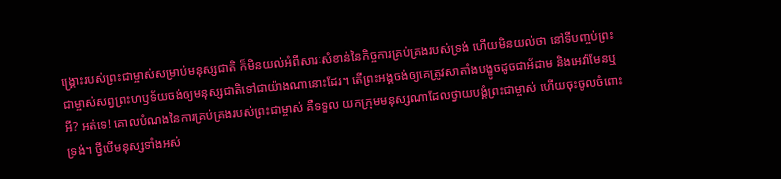ង្គ្រោះរបស់ព្រះជាម្ចាស់សម្រាប់មនុស្សជាតិ ក៏មិនយល់អំពីសារៈសំខាន់នៃកិច្ចការគ្រប់គ្រងរបស់ទ្រង់ ហើយមិនយល់ថា នៅទីបញ្ចប់ព្រះជាម្ចាស់សព្វព្រះហឫទ័យចង់ឲ្យមនុស្សជាតិទៅជាយ៉ាងណានោះដែរ។ តើព្រះអង្គចង់ឲ្យគេត្រូវសាតាំងបង្ខូចដូចជាអ័ដាម និងអេវ៉ាមែនឬអី? អត់ទេ! គោលបំណងនៃការគ្រប់គ្រងរបស់ព្រះជាម្ចាស់ គឺទទួល យកក្រុមមនុស្សណាដែលថ្វាយបង្គំព្រះជាម្ចាស់ ហើយចុះចូលចំពោះទ្រង់។ ថ្វីបើមនុស្សទាំងអស់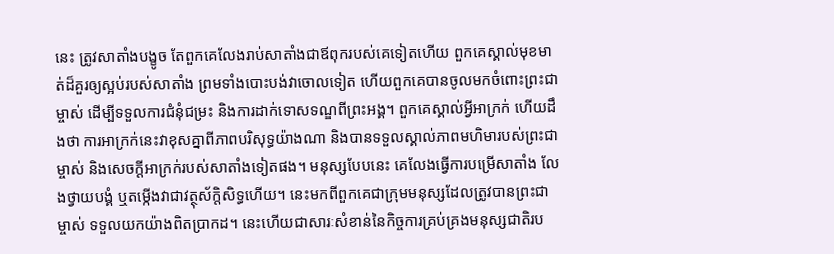នេះ ត្រូវសាតាំងបង្ខូច តែពួកគេលែងរាប់សាតាំងជាឪពុករបស់គេទៀតហើយ ពួកគេស្គាល់មុខមាត់ដ៏គួរឲ្យស្អប់របស់សាតាំង ព្រមទាំងបោះបង់វាចោលទៀត ហើយពួកគេបានចូលមកចំពោះព្រះជាម្ចាស់ ដើម្បីទទួលការជំនុំជម្រះ និងការដាក់ទោសទណ្ឌពីព្រះអង្គ។ ពួកគេស្គាល់អ្វីអាក្រក់ ហើយដឹងថា ការអាក្រក់នេះវាខុសគ្នាពីភាពបរិសុទ្ធយ៉ាងណា និងបានទទួលស្គាល់ភាពមហិមារបស់ព្រះជាម្ចាស់ និងសេចក្ដីអាក្រក់របស់សាតាំងទៀតផង។ មនុស្សបែបនេះ គេលែងធ្វើការបម្រើសាតាំង លែងថ្វាយបង្គំ ឬតម្កើងវាជាវត្ថុស័ក្តិសិទ្ធហើយ។ នេះមកពីពួកគេជាក្រុមមនុស្សដែលត្រូវបានព្រះជាម្ចាស់ ទទួលយកយ៉ាងពិតប្រាកដ។ នេះហើយជាសារៈសំខាន់នៃកិច្ចការគ្រប់គ្រងមនុស្សជាតិរប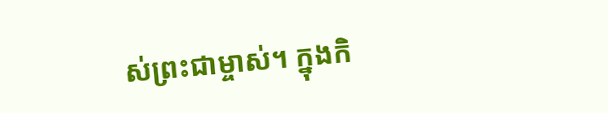ស់ព្រះជាម្ចាស់។ ក្នុងកិ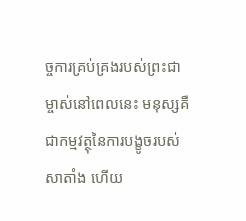ច្ចការគ្រប់គ្រងរបស់ព្រះជាម្ចាស់នៅពេលនេះ មនុស្សគឺជាកម្មវត្ថុនៃការបង្ខូចរបស់សាតាំង ហើយ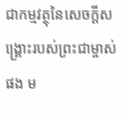ជាកម្មវត្ថុនៃសេចក្ដីសង្គ្រោះរបស់ព្រះជាម្ចាស់ផង ម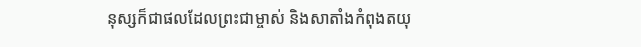នុស្សក៏ជាផលដែលព្រះជាម្ចាស់ និងសាតាំងកំពុងតយុ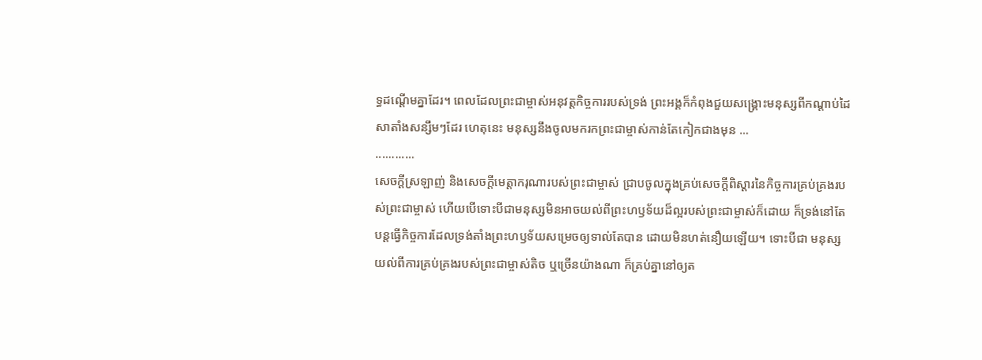ទ្ធដណ្ដើមគ្នាដែរ។ ពេលដែលព្រះជាម្ចាស់អនុវត្តកិច្ចការរបស់ទ្រង់ ព្រះអង្គក៏កំពុងជួយសង្គ្រោះមនុស្សពីកណ្ដាប់ដៃសាតាំងសន្សឹមៗដែរ ហេតុនេះ មនុស្សនឹងចូលមករកព្រះជាម្ចាស់កាន់តែកៀកជាងមុន ...
............
សេចក្ដីស្រឡាញ់ និងសេចក្ដីមេត្តាករុណារបស់ព្រះជាម្ចាស់ ជ្រាបចូលក្នុងគ្រប់សេចក្ដីពិស្ដារនៃកិច្ចការគ្រប់គ្រងរបស់ព្រះជាម្ចាស់ ហើយបើទោះបីជាមនុស្សមិនអាចយល់ពីព្រះហឫទ័យដ៏ល្អរបស់ព្រះជាម្ចាស់ក៏ដោយ ក៏ទ្រង់នៅតែបន្តធ្វើកិច្ចការដែលទ្រង់តាំងព្រះហឫទ័យសម្រេចឲ្យទាល់តែបាន ដោយមិនហត់នឿយឡើយ។ ទោះបីជា មនុស្សយល់ពីការគ្រប់គ្រងរបស់ព្រះជាម្ចាស់តិច ឬច្រើនយ៉ាងណា ក៏គ្រប់គ្នានៅឲ្យត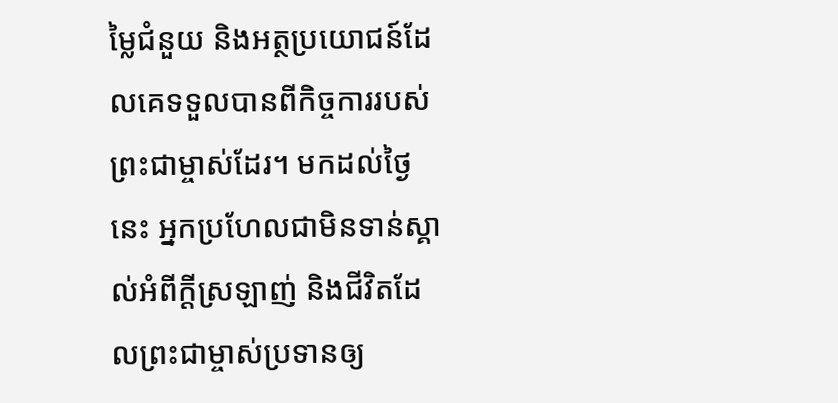ម្លៃជំនួយ និងអត្ថប្រយោជន៍ដែលគេទទួលបានពីកិច្ចការរបស់ព្រះជាម្ចាស់ដែរ។ មកដល់ថ្ងៃនេះ អ្នកប្រហែលជាមិនទាន់ស្គាល់អំពីក្ដីស្រឡាញ់ និងជីវិតដែលព្រះជាម្ចាស់ប្រទានឲ្យ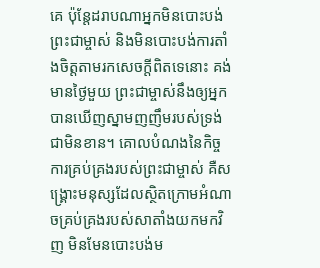គេ ប៉ុន្តែដរាបណាអ្នកមិនបោះបង់ព្រះជាម្ចាស់ និងមិនបោះបង់ការតាំងចិត្តតាមរកសេចក្ដីពិតទេនោះ គង់មានថ្ងៃមួយ ព្រះជាម្ចាស់នឹងឲ្យអ្នកបានឃើញស្នាមញញឹមរបស់ទ្រង់ជាមិនខាន។ គោលបំណងនៃកិច្ចការគ្រប់គ្រងរបស់ព្រះជាម្ចាស់ គឺសង្គ្រោះមនុស្សដែលស្ថិតក្រោមអំណាចគ្រប់គ្រងរបស់សាតាំងយកមកវិញ មិនមែនបោះបង់ម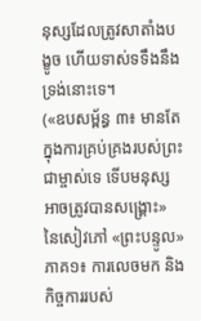នុស្សដែលត្រូវសាតាំងបង្ខូច ហើយទាស់ទទឹងនឹងទ្រង់នោះទេ។
(«ឧបសម្ព័ន្ធ ៣៖ មានតែក្នុងការគ្រប់គ្រងរបស់ព្រះជាម្ចាស់ទេ ទើបមនុស្សអាចត្រូវបានសង្គ្រោះ» នៃសៀវភៅ «ព្រះបន្ទូល» ភាគ១៖ ការលេចមក និងកិច្ចការរបស់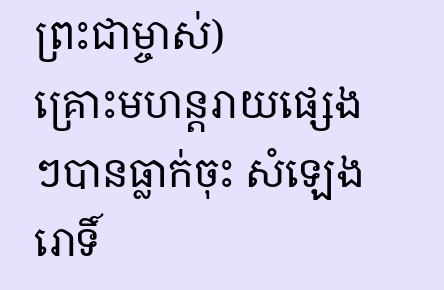ព្រះជាម្ចាស់)
គ្រោះមហន្តរាយផ្សេងៗបានធ្លាក់ចុះ សំឡេងរោទិ៍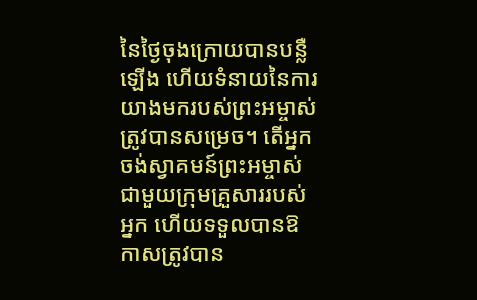នៃថ្ងៃចុងក្រោយបានបន្លឺឡើង ហើយទំនាយនៃការយាងមករបស់ព្រះអម្ចាស់ត្រូវបានសម្រេច។ តើអ្នកចង់ស្វាគមន៍ព្រះអម្ចាស់ជាមួយក្រុមគ្រួសាររបស់អ្នក ហើយទទួលបានឱកាសត្រូវបាន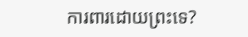ការពារដោយព្រះទេ?